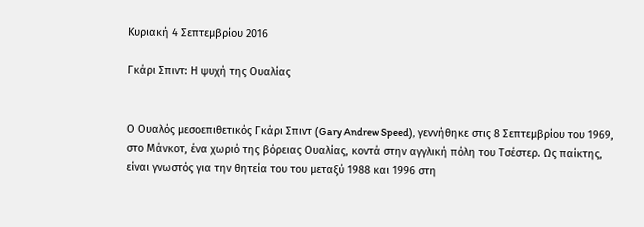Κυριακή 4 Σεπτεμβρίου 2016

Γκάρι Σπιντ: Η ψυχή της Ουαλίας


Ο Ουαλός μεσοεπιθετικός Γκάρι Σπιντ (Gary Andrew Speed), γεννήθηκε στις 8 Σεπτεμβρίου του 1969, στο Μάνκοτ, ένα χωριό της βόρειας Ουαλίας, κοντά στην αγγλική πόλη του Τσέστερ. Ως παίκτης, είναι γνωστός για την θητεία του του μεταξύ 1988 και 1996 στη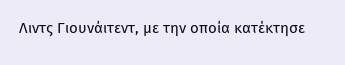Λιντς Γιουνάιτεντ, με την οποία κατέκτησε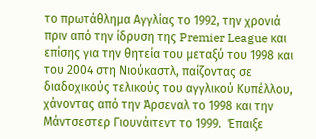το πρωτάθλημα Αγγλίας το 1992, την χρονιά πριν από την ίδρυση της Premier League και επίσης για την θητεία του μεταξύ του 1998 και του 2004 στη Νιούκαστλ, παίζοντας σε διαδοχικούς τελικούς του αγγλικού Κυπέλλου, χάνοντας από την Άρσεναλ το 1998 και την Μάντσεστερ Γιουνάιτεντ το 1999.  Έπαιξε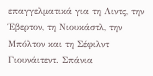επαγγελματικά για τη Λιντς, την Έβερτον, τη Νιουκάστλ, την Μπόλτον και τη Σέφιλντ Γιουνάιτεντ. Σπάνια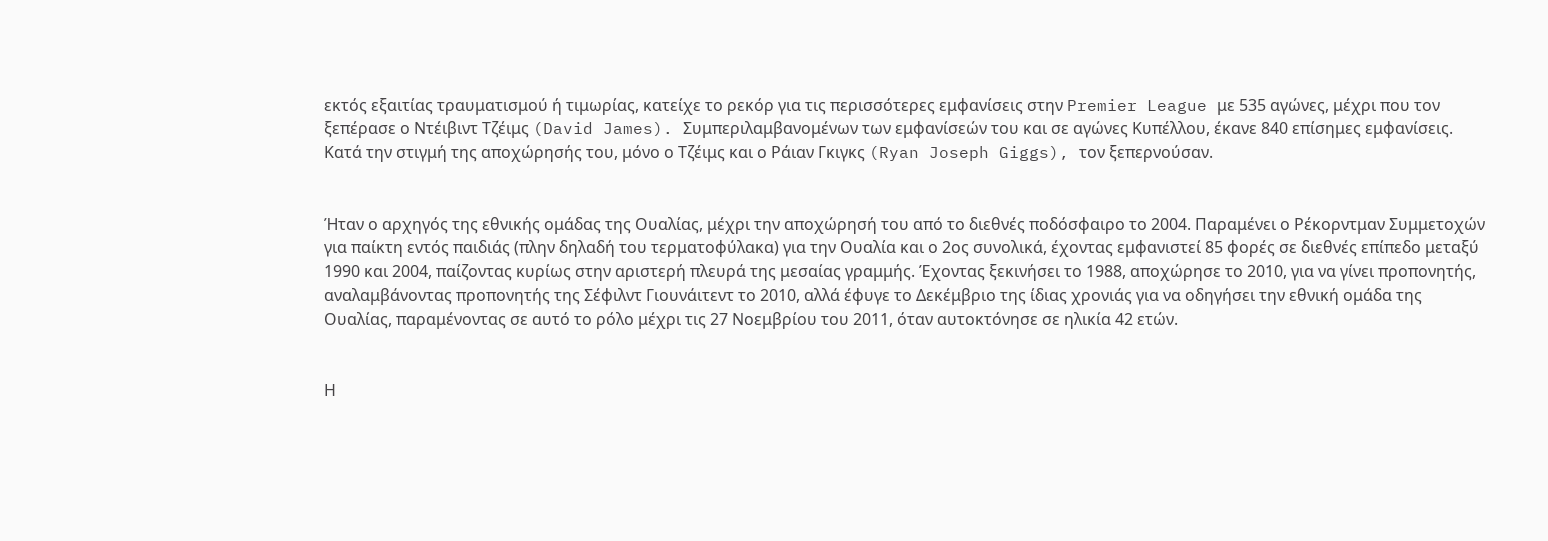εκτός εξαιτίας τραυματισμού ή τιμωρίας, κατείχε το ρεκόρ για τις περισσότερες εμφανίσεις στην Premier League με 535 αγώνες, μέχρι που τον ξεπέρασε ο Ντέιβιντ Τζέιμς (David James). Συμπεριλαμβανομένων των εμφανίσεών του και σε αγώνες Κυπέλλου, έκανε 840 επίσημες εμφανίσεις. Κατά την στιγμή της αποχώρησής του, μόνο ο Τζέιμς και ο Ράιαν Γκιγκς (Ryan Joseph Giggs), τον ξεπερνούσαν.


Ήταν ο αρχηγός της εθνικής ομάδας της Ουαλίας, μέχρι την αποχώρησή του από το διεθνές ποδόσφαιρο το 2004. Παραμένει ο Ρέκορντμαν Συμμετοχών για παίκτη εντός παιδιάς (πλην δηλαδή του τερματοφύλακα) για την Ουαλία και ο 2ος συνολικά, έχοντας εμφανιστεί 85 φορές σε διεθνές επίπεδο μεταξύ 1990 και 2004, παίζοντας κυρίως στην αριστερή πλευρά της μεσαίας γραμμής. Έχοντας ξεκινήσει το 1988, αποχώρησε το 2010, για να γίνει προπονητής, αναλαμβάνοντας προπονητής της Σέφιλντ Γιουνάιτεντ το 2010, αλλά έφυγε το Δεκέμβριο της ίδιας χρονιάς για να οδηγήσει την εθνική ομάδα της Ουαλίας, παραμένοντας σε αυτό το ρόλο μέχρι τις 27 Νοεμβρίου του 2011, όταν αυτοκτόνησε σε ηλικία 42 ετών.


Η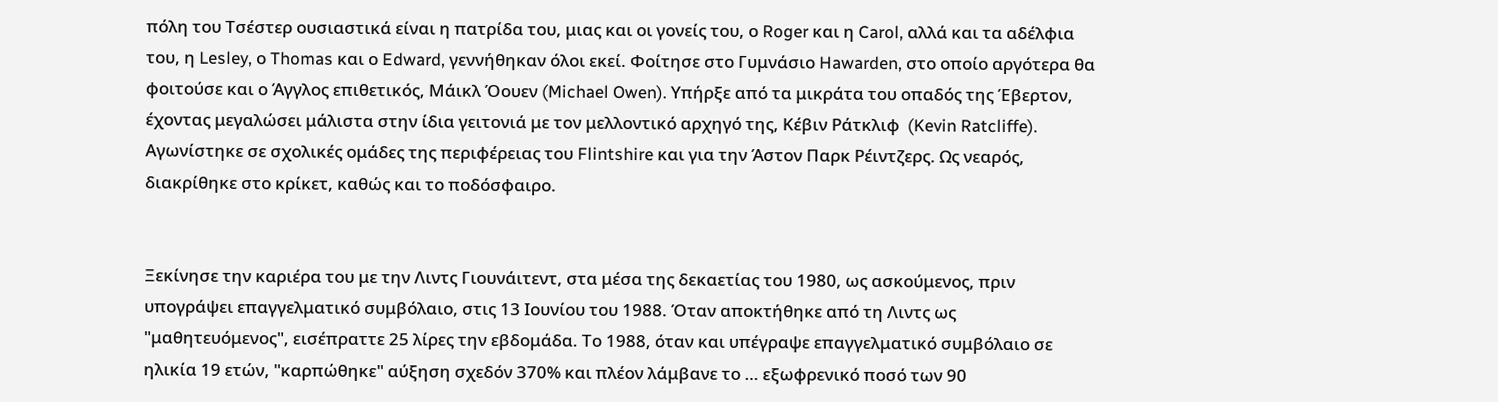πόλη του Τσέστερ ουσιαστικά είναι η πατρίδα του, μιας και οι γονείς του, ο Roger και η Carol, αλλά και τα αδέλφια του, η Lesley, ο Thomas και ο Edward, γεννήθηκαν όλοι εκεί. Φοίτησε στο Γυμνάσιο Hawarden, στο οποίο αργότερα θα φοιτούσε και ο Άγγλος επιθετικός, Μάικλ Όουεν (Michael Owen). Υπήρξε από τα μικράτα του οπαδός της Έβερτον, έχοντας μεγαλώσει μάλιστα στην ίδια γειτονιά με τον μελλοντικό αρχηγό της, Κέβιν Ράτκλιφ  (Kevin Ratcliffe). Αγωνίστηκε σε σχολικές ομάδες της περιφέρειας του Flintshire και για την Άστον Παρκ Ρέιντζερς. Ως νεαρός, διακρίθηκε στο κρίκετ, καθώς και το ποδόσφαιρο.


Ξεκίνησε την καριέρα του με την Λιντς Γιουνάιτεντ, στα μέσα της δεκαετίας του 1980, ως ασκούμενος, πριν υπογράψει επαγγελματικό συμβόλαιο, στις 13 Ιουνίου του 1988. Όταν αποκτήθηκε από τη Λιντς ως "μαθητευόμενος", εισέπραττε 25 λίρες την εβδομάδα. Το 1988, όταν και υπέγραψε επαγγελματικό συμβόλαιο σε ηλικία 19 ετών, "καρπώθηκε" αύξηση σχεδόν 370% και πλέον λάμβανε το … εξωφρενικό ποσό των 90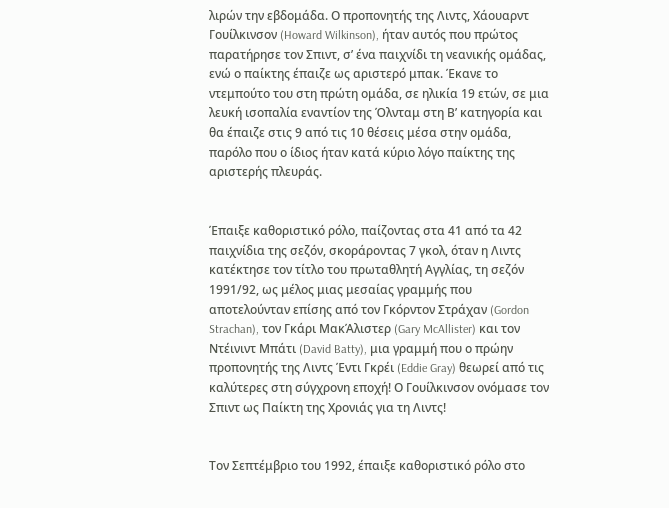λιρών την εβδομάδα. Ο προπονητής της Λιντς, Χάουαρντ Γουίλκινσον (Howard Wilkinson), ήταν αυτός που πρώτος παρατήρησε τον Σπιντ, σ’ ένα παιχνίδι τη νεανικής ομάδας, ενώ ο παίκτης έπαιζε ως αριστερό μπακ. Έκανε το ντεμπούτο του στη πρώτη ομάδα, σε ηλικία 19 ετών, σε μια λευκή ισοπαλία εναντίον της Όλνταμ στη Β’ κατηγορία και θα έπαιζε στις 9 από τις 10 θέσεις μέσα στην ομάδα, παρόλο που ο ίδιος ήταν κατά κύριο λόγο παίκτης της αριστερής πλευράς.


Έπαιξε καθοριστικό ρόλο, παίζοντας στα 41 από τα 42 παιχνίδια της σεζόν, σκοράροντας 7 γκολ, όταν η Λιντς κατέκτησε τον τίτλο του πρωταθλητή Αγγλίας, τη σεζόν 1991/92, ως μέλος μιας μεσαίας γραμμής που αποτελούνταν επίσης από τον Γκόρντον Στράχαν (Gordon Strachan), τον Γκάρι ΜακΆλιστερ (Gary McAllister) και τον Ντέινιντ Μπάτι (David Batty), μια γραμμή που ο πρώην προπονητής της Λιντς Έντι Γκρέι (Eddie Gray) θεωρεί από τις καλύτερες στη σύγχρονη εποχή! Ο Γουίλκινσον ονόμασε τον Σπιντ ως Παίκτη της Χρονιάς για τη Λιντς!


Τον Σεπτέμβριο του 1992, έπαιξε καθοριστικό ρόλο στο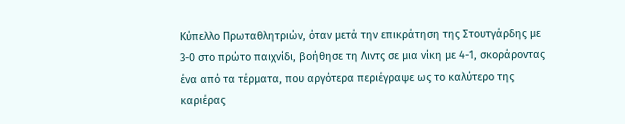Κύπελλο Πρωταθλητριών, όταν μετά την επικράτηση της Στουτγάρδης με 3-0 στο πρώτο παιχνίδι, βοήθησε τη Λιντς σε μια νίκη με 4-1, σκοράροντας ένα από τα τέρματα, που αργότερα περιέγραψε ως το καλύτερο της καριέρας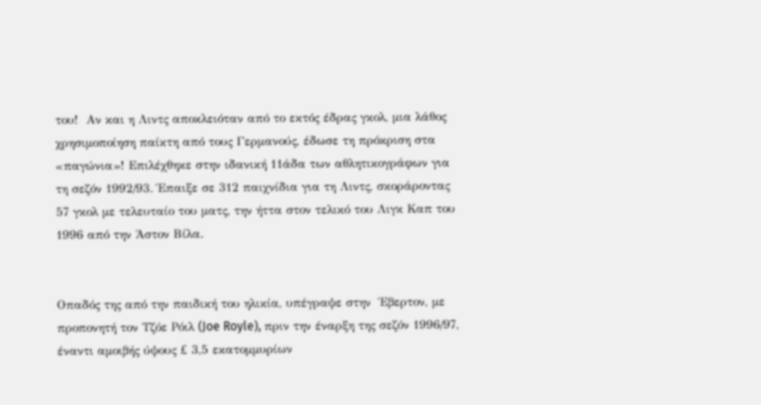του!  Αν και η Λιντς αποκλειόταν από το εκτός έδρας γκολ, μια λάθος χρησιμοποίηση παίκτη από τους Γερμανούς, έδωσε τη πρόκριση στα «παγώνια»! Επιλέχθηκε στην ιδανική 11άδα των αθλητικογράφων για τη σεζόν 1992/93. Έπαιξε σε 312 παιχνίδια για τη Λιντς, σκοράροντας 57 γκολ με τελευταίο του ματς, την ήττα στον τελικό του Λιγκ Καπ του 1996 από την Άστον Βίλα.


Οπαδός της από την παιδική του ηλικία, υπέγραψε στην  Έβερτον, με προπονητή τον Τζόε Ρόιλ (Joe Royle), πριν την έναρξη της σεζόν 1996/97, έναντι αμοιβής ύψους £ 3,5 εκατομμυρίων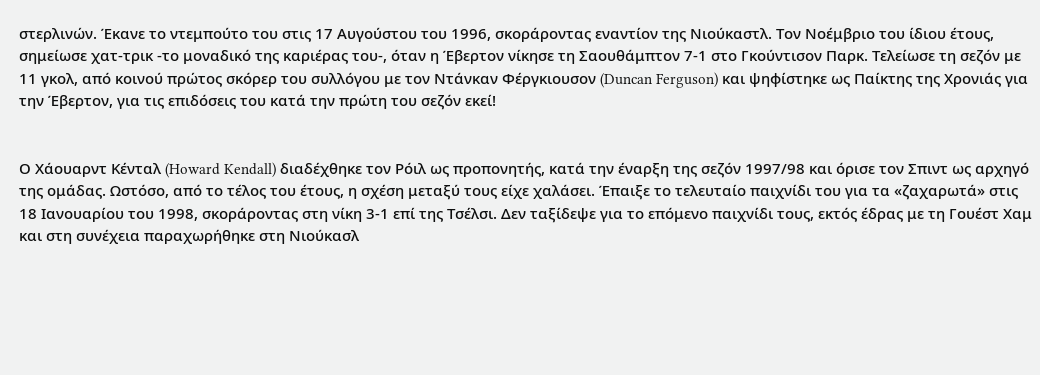στερλινών. Έκανε το ντεμπούτο του στις 17 Αυγούστου του 1996, σκοράροντας εναντίον της Νιούκαστλ. Τον Νοέμβριο του ίδιου έτους, σημείωσε χατ-τρικ -το μοναδικό της καριέρας του-, όταν η Έβερτον νίκησε τη Σαουθάμπτον 7-1 στο Γκούντισον Παρκ. Τελείωσε τη σεζόν με 11 γκολ, από κοινού πρώτος σκόρερ του συλλόγου με τον Ντάνκαν Φέργκιουσον (Duncan Ferguson) και ψηφίστηκε ως Παίκτης της Χρονιάς για την Έβερτον, για τις επιδόσεις του κατά την πρώτη του σεζόν εκεί!


Ο Χάουαρντ Κένταλ (Howard Kendall) διαδέχθηκε τον Ρόιλ ως προπονητής, κατά την έναρξη της σεζόν 1997/98 και όρισε τον Σπιντ ως αρχηγό της ομάδας. Ωστόσο, από το τέλος του έτους, η σχέση μεταξύ τους είχε χαλάσει. Έπαιξε το τελευταίο παιχνίδι του για τα «ζαχαρωτά» στις 18 Ιανουαρίου του 1998, σκοράροντας στη νίκη 3-1 επί της Τσέλσι. Δεν ταξίδεψε για το επόμενο παιχνίδι τους, εκτός έδρας με τη Γουέστ Χαμ και στη συνέχεια παραχωρήθηκε στη Νιούκασλ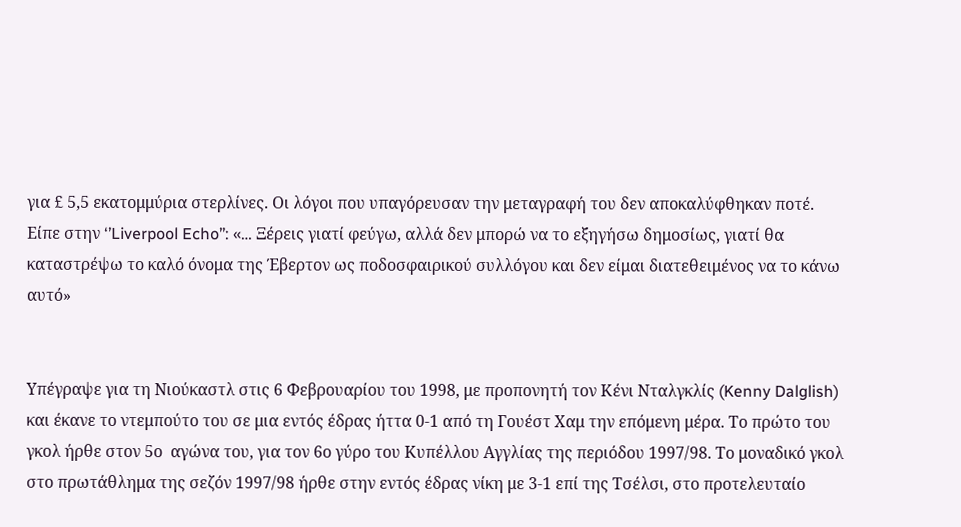για £ 5,5 εκατομμύρια στερλίνες. Οι λόγοι που υπαγόρευσαν την μεταγραφή του δεν αποκαλύφθηκαν ποτέ. Είπε στην ‘’Liverpool Echo’’: «… Ξέρεις γιατί φεύγω, αλλά δεν μπορώ να το εξηγήσω δημοσίως, γιατί θα καταστρέψω το καλό όνομα της Έβερτον ως ποδοσφαιρικού συλλόγου και δεν είμαι διατεθειμένος να το κάνω αυτό»


Υπέγραψε για τη Νιούκαστλ στις 6 Φεβρουαρίου του 1998, με προπονητή τον Κένι Νταλγκλίς (Kenny Dalglish) και έκανε το ντεμπούτο του σε μια εντός έδρας ήττα 0-1 από τη Γουέστ Χαμ την επόμενη μέρα. Το πρώτο του γκολ ήρθε στον 5ο  αγώνα του, για τον 6ο γύρο του Κυπέλλου Αγγλίας της περιόδου 1997/98. Το μοναδικό γκολ στο πρωτάθλημα της σεζόν 1997/98 ήρθε στην εντός έδρας νίκη με 3-1 επί της Τσέλσι, στο προτελευταίο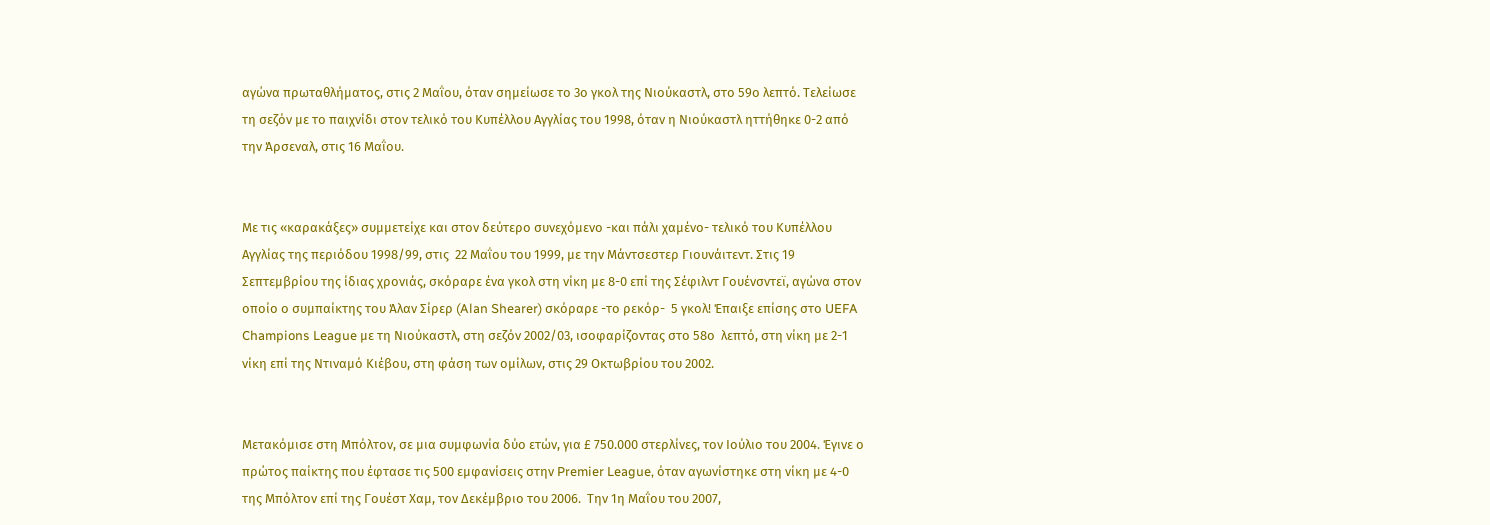αγώνα πρωταθλήματος, στις 2 Μαΐου, όταν σημείωσε το 3ο γκολ της Νιούκαστλ, στο 59ο λεπτό. Τελείωσε τη σεζόν με το παιχνίδι στον τελικό του Κυπέλλου Αγγλίας του 1998, όταν η Νιούκαστλ ηττήθηκε 0-2 από την Άρσεναλ, στις 16 Μαΐου.


Με τις «καρακάξες» συμμετείχε και στον δεύτερο συνεχόμενο -και πάλι χαμένο- τελικό του Κυπέλλου Αγγλίας της περιόδου 1998/99, στις  22 Μαΐου του 1999, με την Μάντσεστερ Γιουνάιτεντ. Στις 19 Σεπτεμβρίου της ίδιας χρονιάς, σκόραρε ένα γκολ στη νίκη με 8-0 επί της Σέφιλντ Γουένσντεϊ, αγώνα στον οποίο ο συμπαίκτης του Άλαν Σίρερ (Alan Shearer) σκόραρε -το ρεκόρ-  5 γκολ! Έπαιξε επίσης στο UEFA Champions League με τη Νιούκαστλ, στη σεζόν 2002/03, ισοφαρίζοντας στο 58ο  λεπτό, στη νίκη με 2-1 νίκη επί της Ντιναμό Κιέβου, στη φάση των ομίλων, στις 29 Οκτωβρίου του 2002.


Μετακόμισε στη Μπόλτον, σε μια συμφωνία δύο ετών, για £ 750.000 στερλίνες, τον Ιούλιο του 2004. Έγινε ο πρώτος παίκτης που έφτασε τις 500 εμφανίσεις στην Premier League, όταν αγωνίστηκε στη νίκη με 4-0 της Μπόλτον επί της Γουέστ Χαμ, τον Δεκέμβριο του 2006.  Την 1η Μαΐου του 2007,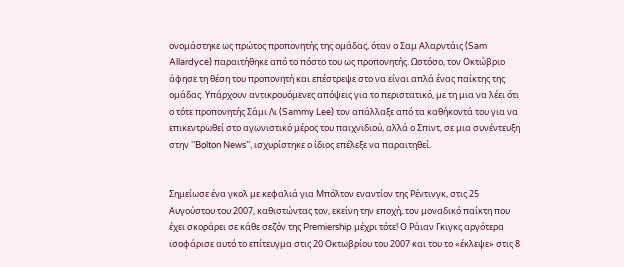ονομάστηκε ως πρώτος προπονητής της ομάδας, όταν ο Σαμ Αλαρντάις (Sam Allardyce) παραιτήθηκε από το πόστο του ως προπονητής. Ωστόσο, τον Οκτώβριο άφησε τη θέση του προπονητή και επέστρεψε στο να είναι απλά ένας παίκτης της ομάδας. Υπάρχουν αντικρουόμενες απόψεις για το περιστατικό, με τη μια να λέει ότι ο τότε προπονητής Σάμι Λι (Sammy Lee) τον απάλλαξε από τα καθήκοντά του για να επικεντρωθεί στο αγωνιστικό μέρος του παιχνιδιού, αλλά ο Σπιντ, σε μια συνέντευξη στην ‘’Bolton News’’, ισχυρίστηκε ο ίδιος επέλεξε να παραιτηθεί.


Σημείωσε ένα γκολ με κεφαλιά για Μπόλτον εναντίον της Ρέντινγκ, στις 25 Αυγούστου του 2007, καθιστώντας τον, εκείνη την εποχή, τον μοναδικό παίκτη που έχει σκοράρει σε κάθε σεζόν της Premiership μέχρι τότε! Ο Ράιαν Γκιγκς αργότερα ισοφάρισε αυτό το επίτευγμα στις 20 Οκτωβρίου του 2007 και του το «έκλεψε» στις 8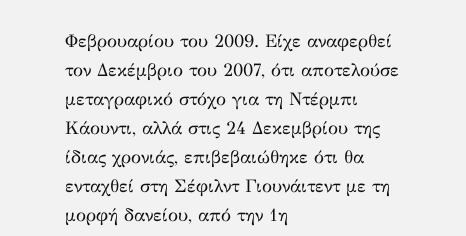Φεβρουαρίου του 2009. Είχε αναφερθεί τον Δεκέμβριο του 2007, ότι αποτελούσε μεταγραφικό στόχο για τη Ντέρμπι Κάουντι, αλλά στις 24 Δεκεμβρίου της ίδιας χρονιάς, επιβεβαιώθηκε ότι θα ενταχθεί στη Σέφιλντ Γιουνάιτεντ με τη μορφή δανείου, από την 1η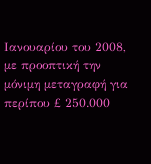Ιανουαρίου του 2008, με προοπτική την μόνιμη μεταγραφή για περίπου £ 250.000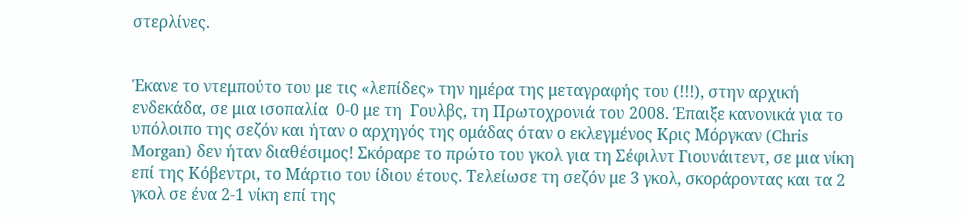στερλίνες.


Έκανε το ντεμπούτο του με τις «λεπίδες» την ημέρα της μεταγραφής του (!!!), στην αρχική ενδεκάδα, σε μια ισοπαλία  0-0 με τη  Γουλβς, τη Πρωτοχρονιά του 2008. Έπαιξε κανονικά για το υπόλοιπο της σεζόν και ήταν ο αρχηγός της ομάδας όταν ο εκλεγμένος Κρις Μόργκαν (Chris Morgan) δεν ήταν διαθέσιμος! Σκόραρε το πρώτο του γκολ για τη Σέφιλντ Γιουνάιτεντ, σε μια νίκη επί της Κόβεντρι, το Μάρτιο του ίδιου έτους. Τελείωσε τη σεζόν με 3 γκολ, σκοράροντας και τα 2 γκολ σε ένα 2-1 νίκη επί της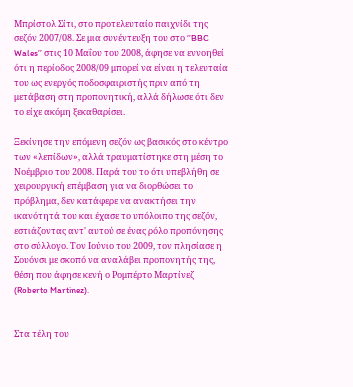Μπρίστολ Σίτι, στο προτελευταίο παιχνίδι της σεζόν 2007/08. Σε μια συνέντευξη του στο ‘’BBC Wales’’ στις 10 Μαΐου του 2008, άφησε να εννοηθεί ότι η περίοδος 2008/09 μπορεί να είναι η τελευταία του ως ενεργός ποδοσφαιριστής πριν από τη μετάβαση στη προπονητική, αλλά δήλωσε ότι δεν το είχε ακόμη ξεκαθαρίσει.

Ξεκίνησε την επόμενη σεζόν ως βασικός στο κέντρο των «λεπίδων», αλλά τραυματίστηκε στη μέση το Νοέμβριο του 2008. Παρά του το ότι υπεβλήθη σε χειρουργική επέμβαση για να διορθώσει το πρόβλημα, δεν κατάφερε να ανακτήσει την ικανότητά του και έχασε το υπόλοιπο της σεζόν, εστιάζοντας αντ' αυτού σε ένας ρόλο προπόνησης στο σύλλογο. Τον Ιούνιο του 2009, τον πλησίασε η Σουόνσι με σκοπό να αναλάβει προπονητής της, θέση που άφησε κενή ο Ρομπέρτο Μαρτίνεζ (Roberto Martinez).


Στα τέλη του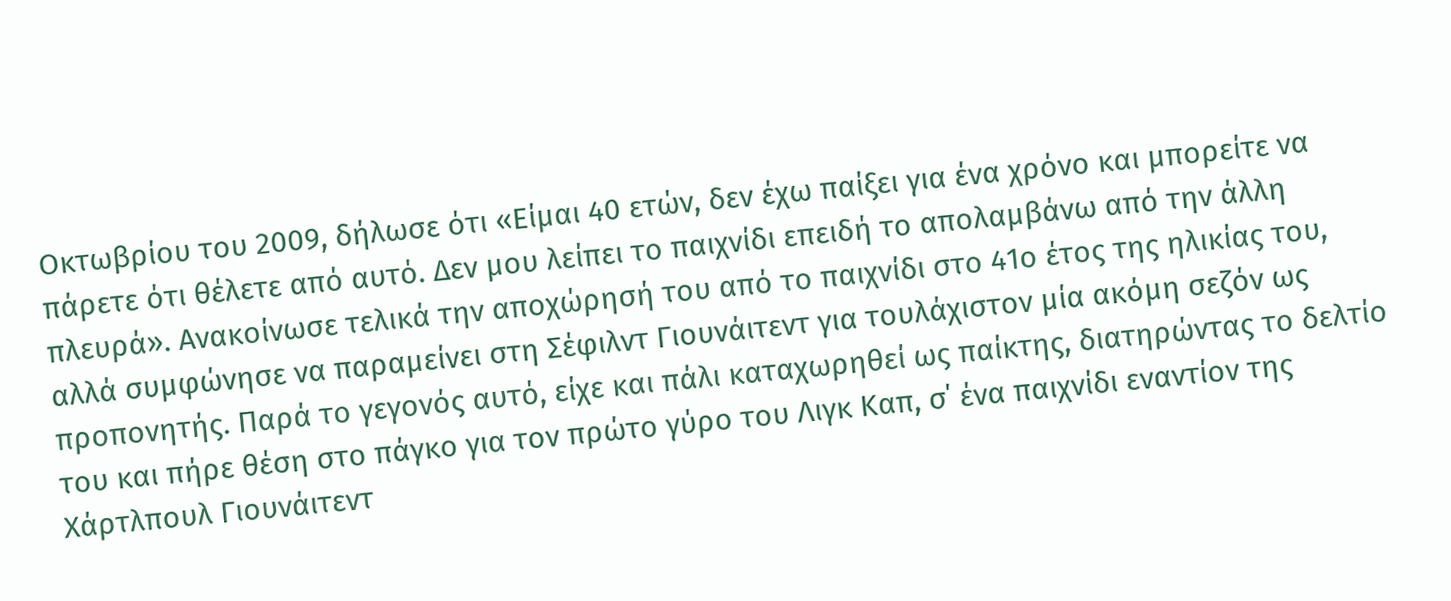Οκτωβρίου του 2009, δήλωσε ότι «Είμαι 40 ετών, δεν έχω παίξει για ένα χρόνο και μπορείτε να πάρετε ότι θέλετε από αυτό. Δεν μου λείπει το παιχνίδι επειδή το απολαμβάνω από την άλλη πλευρά». Ανακοίνωσε τελικά την αποχώρησή του από το παιχνίδι στο 41ο έτος της ηλικίας του, αλλά συμφώνησε να παραμείνει στη Σέφιλντ Γιουνάιτεντ για τουλάχιστον μία ακόμη σεζόν ως προπονητής. Παρά το γεγονός αυτό, είχε και πάλι καταχωρηθεί ως παίκτης, διατηρώντας το δελτίο του και πήρε θέση στο πάγκο για τον πρώτο γύρο του Λιγκ Καπ, σ΄ ένα παιχνίδι εναντίον της Χάρτλπουλ Γιουνάιτεντ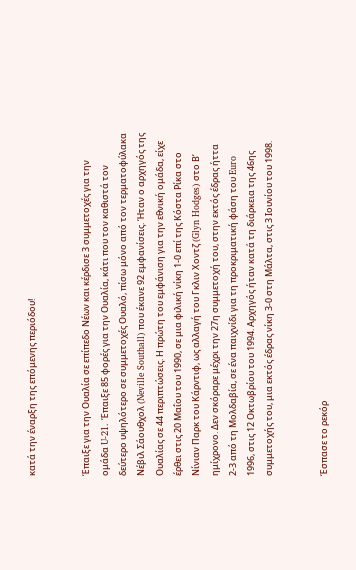κατά την έναρξη της επόμενης περιόδου!


Έπαιξε για την Ουαλία σε επίπεδο Νέων και κέρδισε 3 συμμετοχές για την ομάδα U-21. Έπαιξε 85 φορές για την Ουαλία, κάτι που τον καθιστά τον δεύτερο υψηλότερο σε συμμετοχές Ουαλό, πίσω μόνο από τον τερματοφύλακα Νέβιλ Σάουθχολ (Neville Southall) που έκανε 92 εμφανίσεις. Ήταν ο αρχηγός της Ουαλίας σε 44 περιπτώσεις. Η πρώτη του εμφάνιση για την εθνική ομάδα, είχε έρθει στις 20 Μαΐου του 1990, σε μια φιλική νίκη 1-0 επί της Κόστα Ρίκα στο Νίνιαν Παρκ του Κάρντιφ, ως αλλαγή του Γκλιν Χοντζ (Glyn Hodges) στο Β’ ημίχρονο. Δεν σκόραρε μέχρι την 27η συμμετοχή του, στην εκτός έδρας ήττα 2-3 από τη Μολδαβία, σε ένα παιχνίδι για τη προκριματική φάση του Euro 1996, στις 12 Οκτωβρίου του 1994. Αρχηγός ήταν κατά τη διάρκεια της 46ης συμμετοχής του, μια εκτός έδρας νίκη 3-0 στη Μάλτα, στις 3 Ιουνίου του 1998.


Έσπασε το ρεκόρ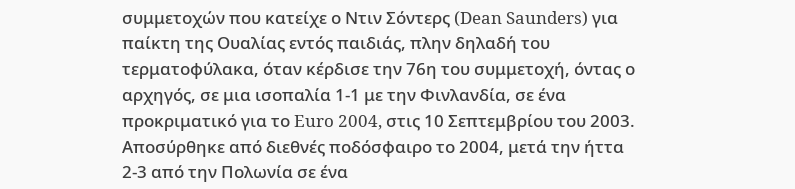συμμετοχών που κατείχε ο Ντιν Σόντερς (Dean Saunders) για παίκτη της Ουαλίας εντός παιδιάς, πλην δηλαδή του τερματοφύλακα, όταν κέρδισε την 76η του συμμετοχή, όντας ο αρχηγός, σε μια ισοπαλία 1-1 με την Φινλανδία, σε ένα προκριματικό για το Euro 2004, στις 10 Σεπτεμβρίου του 2003. Αποσύρθηκε από διεθνές ποδόσφαιρο το 2004, μετά την ήττα 2-3 από την Πολωνία σε ένα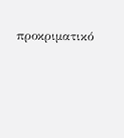προκριματικό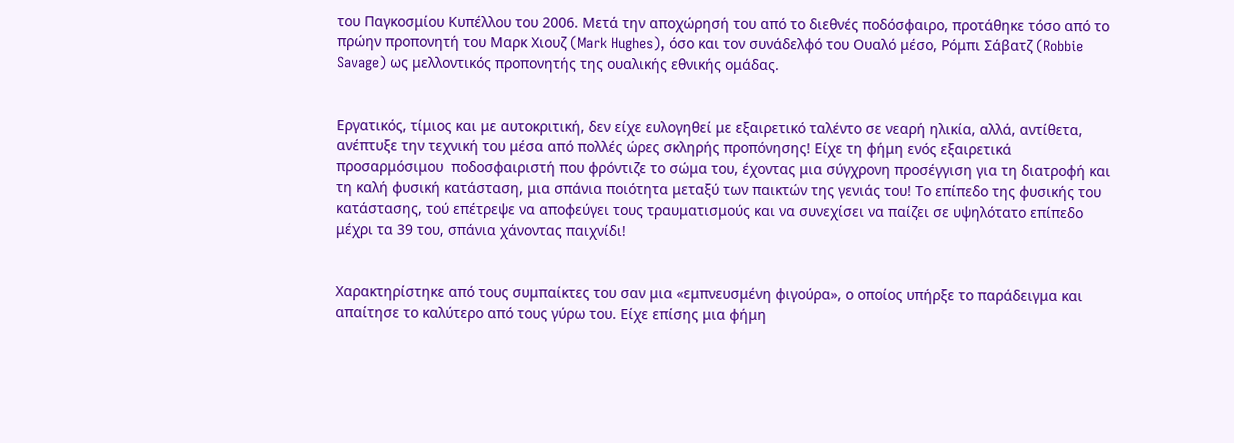του Παγκοσμίου Κυπέλλου του 2006. Μετά την αποχώρησή του από το διεθνές ποδόσφαιρο, προτάθηκε τόσο από το πρώην προπονητή του Μαρκ Χιουζ (Mark Hughes), όσο και τον συνάδελφό του Ουαλό μέσο, Ρόμπι Σάβατζ (Robbie Savage) ως μελλοντικός προπονητής της ουαλικής εθνικής ομάδας.


Εργατικός, τίμιος και με αυτοκριτική, δεν είχε ευλογηθεί με εξαιρετικό ταλέντο σε νεαρή ηλικία, αλλά, αντίθετα, ανέπτυξε την τεχνική του μέσα από πολλές ώρες σκληρής προπόνησης! Είχε τη φήμη ενός εξαιρετικά προσαρμόσιμου  ποδοσφαιριστή που φρόντιζε το σώμα του, έχοντας μια σύγχρονη προσέγγιση για τη διατροφή και τη καλή φυσική κατάσταση, μια σπάνια ποιότητα μεταξύ των παικτών της γενιάς του! Το επίπεδο της φυσικής του κατάστασης, τού επέτρεψε να αποφεύγει τους τραυματισμούς και να συνεχίσει να παίζει σε υψηλότατο επίπεδο μέχρι τα 39 του, σπάνια χάνοντας παιχνίδι!


Χαρακτηρίστηκε από τους συμπαίκτες του σαν μια «εμπνευσμένη φιγούρα», ο οποίος υπήρξε το παράδειγμα και απαίτησε το καλύτερο από τους γύρω του. Είχε επίσης μια φήμη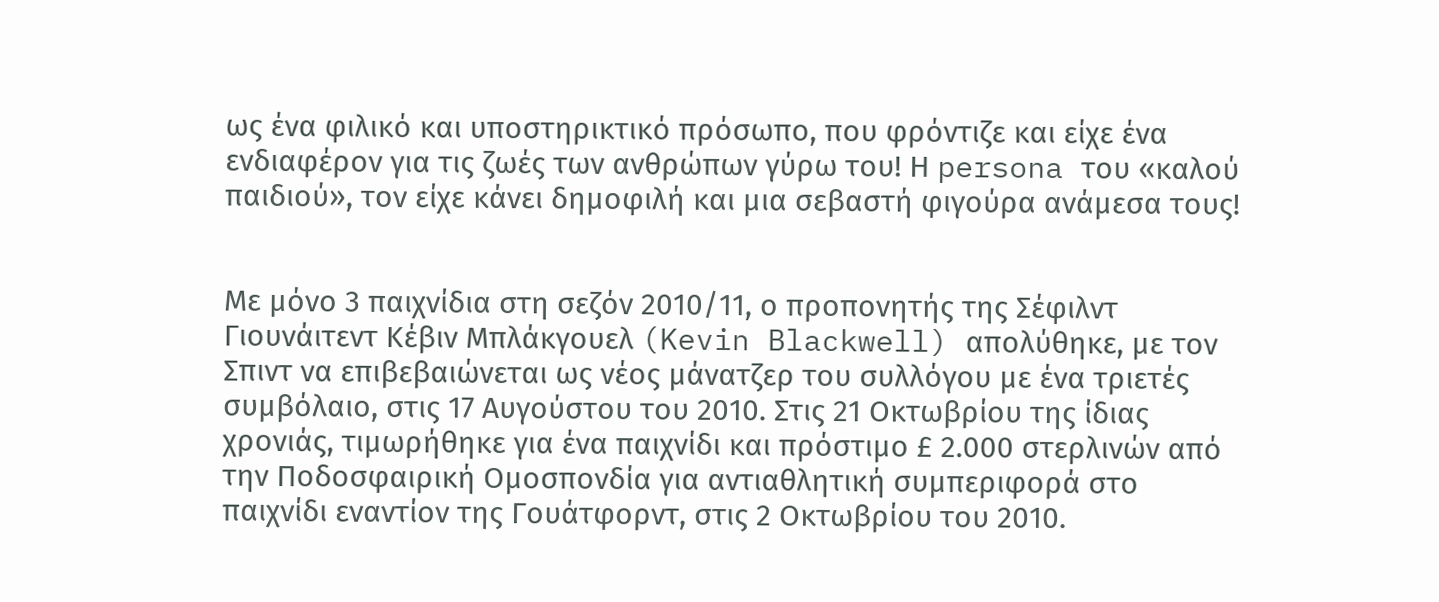ως ένα φιλικό και υποστηρικτικό πρόσωπο, που φρόντιζε και είχε ένα ενδιαφέρον για τις ζωές των ανθρώπων γύρω του! Η persona του «καλού παιδιού», τον είχε κάνει δημοφιλή και μια σεβαστή φιγούρα ανάμεσα τους!


Με μόνο 3 παιχνίδια στη σεζόν 2010/11, ο προπονητής της Σέφιλντ Γιουνάιτεντ Κέβιν Μπλάκγουελ (Kevin Blackwell) απολύθηκε, με τον Σπιντ να επιβεβαιώνεται ως νέος μάνατζερ του συλλόγου με ένα τριετές συμβόλαιο, στις 17 Αυγούστου του 2010. Στις 21 Οκτωβρίου της ίδιας χρονιάς, τιμωρήθηκε για ένα παιχνίδι και πρόστιμο £ 2.000 στερλινών από την Ποδοσφαιρική Ομοσπονδία για αντιαθλητική συμπεριφορά στο παιχνίδι εναντίον της Γουάτφορντ, στις 2 Οκτωβρίου του 2010.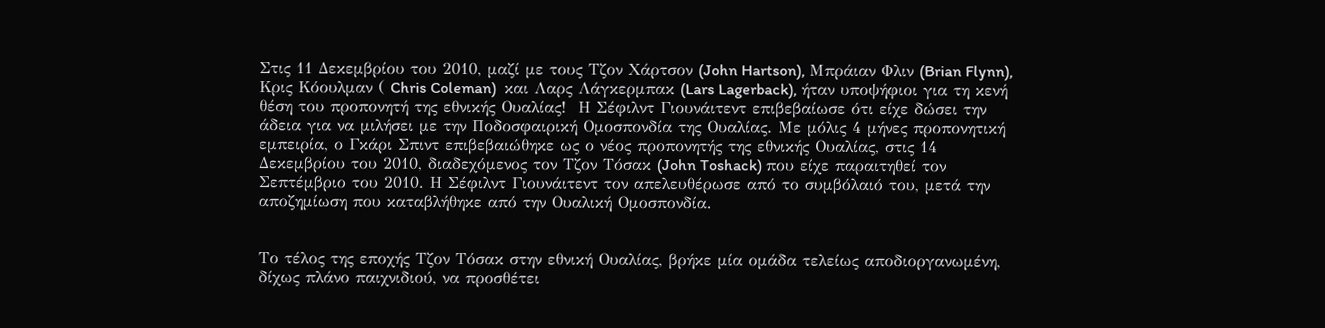Στις 11 Δεκεμβρίου του 2010, μαζί με τους Τζον Χάρτσον (John Hartson), Μπράιαν Φλιν (Brian Flynn), Κρις Κόουλμαν ( Chris Coleman)  και Λαρς Λάγκερμπακ (Lars Lagerback), ήταν υποψήφιοι για τη κενή θέση του προπονητή της εθνικής Ουαλίας!  Η Σέφιλντ Γιουνάιτεντ επιβεβαίωσε ότι είχε δώσει την άδεια για να μιλήσει με την Ποδοσφαιρική Ομοσπονδία της Ουαλίας. Με μόλις 4 μήνες προπονητική εμπειρία, ο Γκάρι Σπιντ επιβεβαιώθηκε ως ο νέος προπονητής της εθνικής Ουαλίας, στις 14 Δεκεμβρίου του 2010, διαδεχόμενος τον Τζον Τόσακ (John Toshack) που είχε παραιτηθεί τον Σεπτέμβριο του 2010. Η Σέφιλντ Γιουνάιτεντ τον απελευθέρωσε από το συμβόλαιό του, μετά την αποζημίωση που καταβλήθηκε από την Ουαλική Ομοσπονδία.


Το τέλος της εποχής Τζον Τόσακ στην εθνική Ουαλίας, βρήκε μία ομάδα τελείως αποδιοργανωμένη, δίχως πλάνο παιχνιδιού, να προσθέτει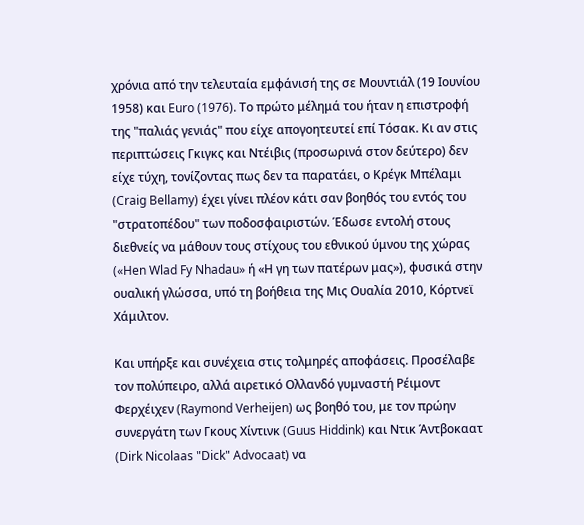χρόνια από την τελευταία εμφάνισή της σε Μουντιάλ (19 Ιουνίου 1958) και Euro (1976). Το πρώτο μέλημά του ήταν η επιστροφή της "παλιάς γενιάς" που είχε απογοητευτεί επί Τόσακ. Κι αν στις περιπτώσεις Γκιγκς και Ντέιβις (προσωρινά στον δεύτερο) δεν είχε τύχη, τονίζοντας πως δεν τα παρατάει, ο Κρέγκ Μπέλαμι (Craig Bellamy) έχει γίνει πλέον κάτι σαν βοηθός του εντός του "στρατοπέδου" των ποδοσφαιριστών. Έδωσε εντολή στους διεθνείς να μάθουν τους στίχους του εθνικού ύμνου της χώρας («Hen Wlad Fy Nhadau» ή «Η γη των πατέρων μας»), φυσικά στην ουαλική γλώσσα, υπό τη βοήθεια της Μις Ουαλία 2010, Κόρτνεϊ Χάμιλτον.

Και υπήρξε και συνέχεια στις τολμηρές αποφάσεις. Προσέλαβε τον πολύπειρο, αλλά αιρετικό Ολλανδό γυμναστή Ρέιμοντ Φερχέιχεν (Raymond Verheijen) ως βοηθό του, με τον πρώην συνεργάτη των Γκους Χίντινκ (Guus Hiddink) και Ντικ Άντβοκαατ (Dirk Nicolaas "Dick" Advocaat) να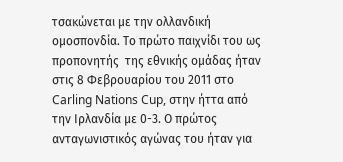τσακώνεται με την ολλανδική ομοσπονδία. Το πρώτο παιχνίδι του ως προπονητής  της εθνικής ομάδας ήταν στις 8 Φεβρουαρίου του 2011 στο Carling Nations Cup, στην ήττα από την Ιρλανδία με 0-3. Ο πρώτος ανταγωνιστικός αγώνας του ήταν για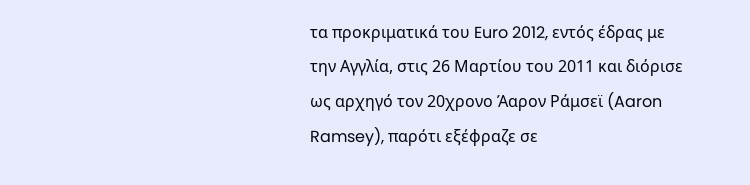τα προκριματικά του Euro 2012, εντός έδρας με την Αγγλία, στις 26 Μαρτίου του 2011 και διόρισε ως αρχηγό τον 20χρονο Άαρον Ράμσεϊ (Aaron Ramsey), παρότι εξέφραζε σε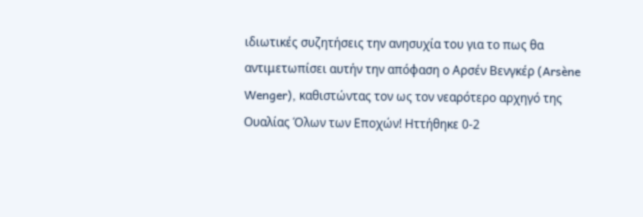ιδιωτικές συζητήσεις την ανησυχία του για το πως θα αντιμετωπίσει αυτήν την απόφαση ο Αρσέν Βενγκέρ (Arsène Wenger), καθιστώντας τον ως τον νεαρότερο αρχηγό της Ουαλίας Όλων των Εποχών! Ηττήθηκε 0-2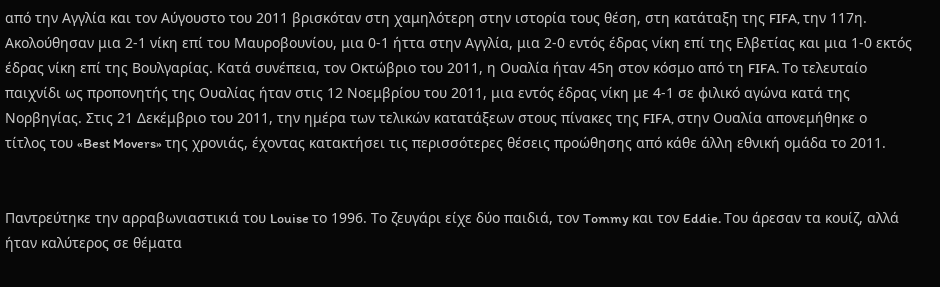από την Αγγλία και τον Αύγουστο του 2011 βρισκόταν στη χαμηλότερη στην ιστορία τους θέση, στη κατάταξη της FIFA, την 117η. Ακολούθησαν μια 2-1 νίκη επί του Μαυροβουνίου, μια 0-1 ήττα στην Αγγλία, μια 2-0 εντός έδρας νίκη επί της Ελβετίας και μια 1-0 εκτός έδρας νίκη επί της Βουλγαρίας. Κατά συνέπεια, τον Οκτώβριο του 2011, η Ουαλία ήταν 45η στον κόσμο από τη FIFA. Το τελευταίο παιχνίδι ως προπονητής της Ουαλίας ήταν στις 12 Νοεμβρίου του 2011, μια εντός έδρας νίκη με 4-1 σε φιλικό αγώνα κατά της Νορβηγίας. Στις 21 Δεκέμβριο του 2011, την ημέρα των τελικών κατατάξεων στους πίνακες της FIFA, στην Ουαλία απονεμήθηκε ο τίτλος του «Best Movers» της χρονιάς, έχοντας κατακτήσει τις περισσότερες θέσεις προώθησης από κάθε άλλη εθνική ομάδα το 2011.


Παντρεύτηκε την αρραβωνιαστικιά του Louise το 1996. Το ζευγάρι είχε δύο παιδιά, τον Tommy και τον Eddie. Του άρεσαν τα κουίζ, αλλά ήταν καλύτερος σε θέματα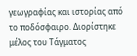γεωγραφίας και ιστορίας από το ποδόσφαιρο. Διορίστηκε μέλος του Τάγματος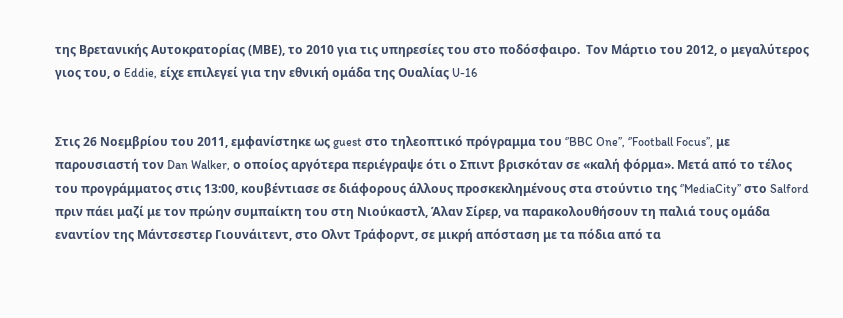της Βρετανικής Αυτοκρατορίας (ΜΒΕ), το 2010 για τις υπηρεσίες του στο ποδόσφαιρο.  Τον Μάρτιο του 2012, ο μεγαλύτερος γιος του, ο Eddie, είχε επιλεγεί για την εθνική ομάδα της Ουαλίας U-16


Στις 26 Νοεμβρίου του 2011, εμφανίστηκε ως guest στο τηλεοπτικό πρόγραμμα του ‘’BBC One’’, ‘’Football Focus’’, με παρουσιαστή τον Dan Walker, ο οποίος αργότερα περιέγραψε ότι ο Σπιντ βρισκόταν σε «καλή φόρμα». Μετά από το τέλος του προγράμματος στις 13:00, κουβέντιασε σε διάφορους άλλους προσκεκλημένους στα στούντιο της ‘’MediaCity’’ στο Salford πριν πάει μαζί με τον πρώην συμπαίκτη του στη Νιούκαστλ, Άλαν Σίρερ, να παρακολουθήσουν τη παλιά τους ομάδα εναντίον της Μάντσεστερ Γιουνάιτεντ, στο Ολντ Τράφορντ, σε μικρή απόσταση με τα πόδια από τα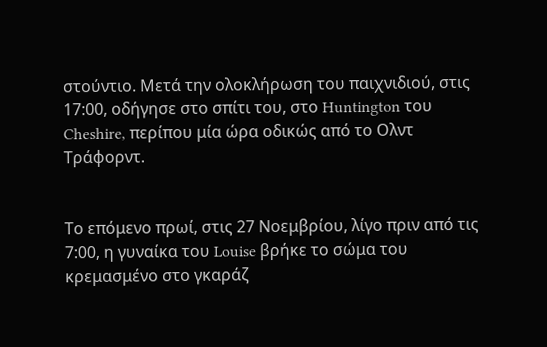στούντιο. Μετά την ολοκλήρωση του παιχνιδιού, στις 17:00, οδήγησε στο σπίτι του, στο Huntington του Cheshire, περίπου μία ώρα οδικώς από το Ολντ Τράφορντ.


Το επόμενο πρωί, στις 27 Νοεμβρίου, λίγο πριν από τις 7:00, η γυναίκα του Louise βρήκε το σώμα του κρεμασμένο στο γκαράζ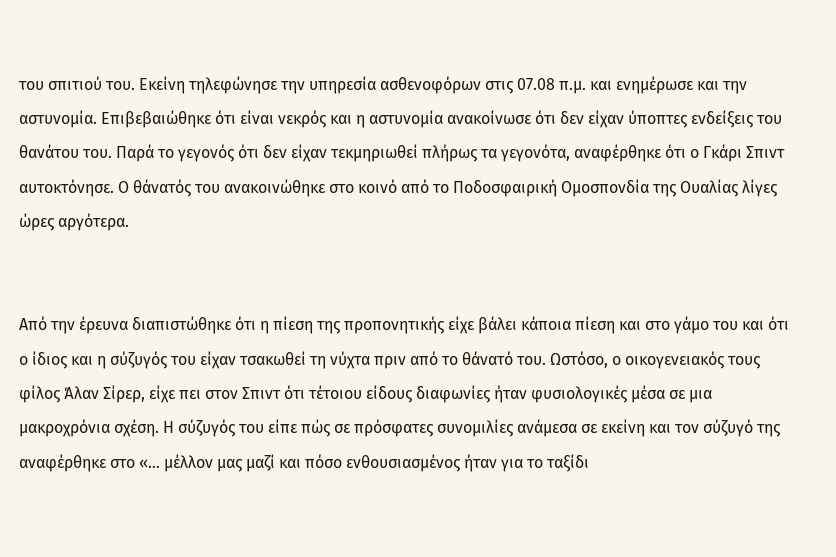του σπιτιού του. Εκείνη τηλεφώνησε την υπηρεσία ασθενοφόρων στις 07.08 π.μ. και ενημέρωσε και την αστυνομία. Επιβεβαιώθηκε ότι είναι νεκρός και η αστυνομία ανακοίνωσε ότι δεν είχαν ύποπτες ενδείξεις του θανάτου του. Παρά το γεγονός ότι δεν είχαν τεκμηριωθεί πλήρως τα γεγονότα, αναφέρθηκε ότι ο Γκάρι Σπιντ αυτοκτόνησε. Ο θάνατός του ανακοινώθηκε στο κοινό από το Ποδοσφαιρική Ομοσπονδία της Ουαλίας λίγες ώρες αργότερα.


Από την έρευνα διαπιστώθηκε ότι η πίεση της προπονητικής είχε βάλει κάποια πίεση και στο γάμο του και ότι ο ίδιος και η σύζυγός του είχαν τσακωθεί τη νύχτα πριν από το θάνατό του. Ωστόσο, ο οικογενειακός τους φίλος Άλαν Σίρερ, είχε πει στον Σπιντ ότι τέτοιου είδους διαφωνίες ήταν φυσιολογικές μέσα σε μια μακροχρόνια σχέση. Η σύζυγός του είπε πώς σε πρόσφατες συνομιλίες ανάμεσα σε εκείνη και τον σύζυγό της αναφέρθηκε στο «… μέλλον μας μαζί και πόσο ενθουσιασμένος ήταν για το ταξίδι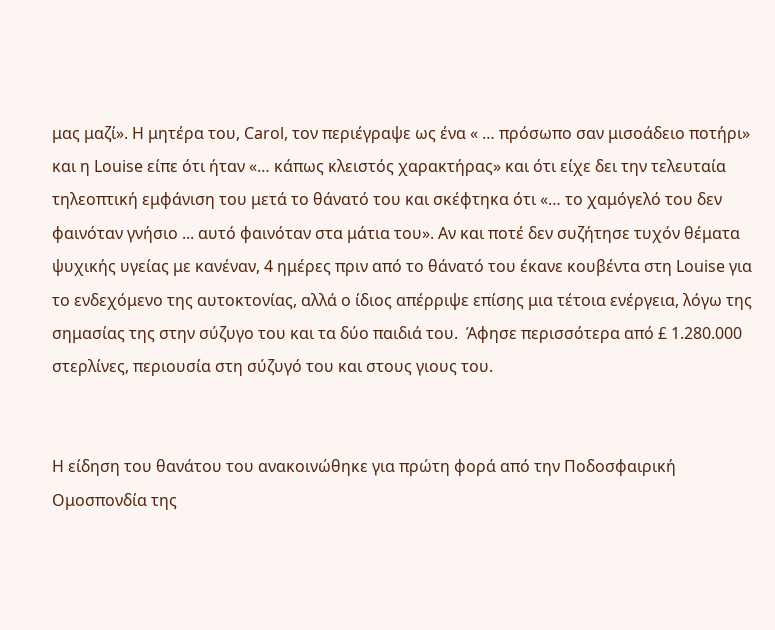μας μαζί». Η μητέρα του, Carol, τον περιέγραψε ως ένα « … πρόσωπο σαν μισοάδειο ποτήρι» και η Louise είπε ότι ήταν «… κάπως κλειστός χαρακτήρας» και ότι είχε δει την τελευταία τηλεοπτική εμφάνιση του μετά το θάνατό του και σκέφτηκα ότι «… το χαμόγελό του δεν φαινόταν γνήσιο ... αυτό φαινόταν στα μάτια του». Αν και ποτέ δεν συζήτησε τυχόν θέματα ψυχικής υγείας με κανέναν, 4 ημέρες πριν από το θάνατό του έκανε κουβέντα στη Louise για το ενδεχόμενο της αυτοκτονίας, αλλά ο ίδιος απέρριψε επίσης μια τέτοια ενέργεια, λόγω της σημασίας της στην σύζυγο του και τα δύο παιδιά του.  Άφησε περισσότερα από £ 1.280.000 στερλίνες, περιουσία στη σύζυγό του και στους γιους του.


Η είδηση του θανάτου του ανακοινώθηκε για πρώτη φορά από την Ποδοσφαιρική Ομοσπονδία της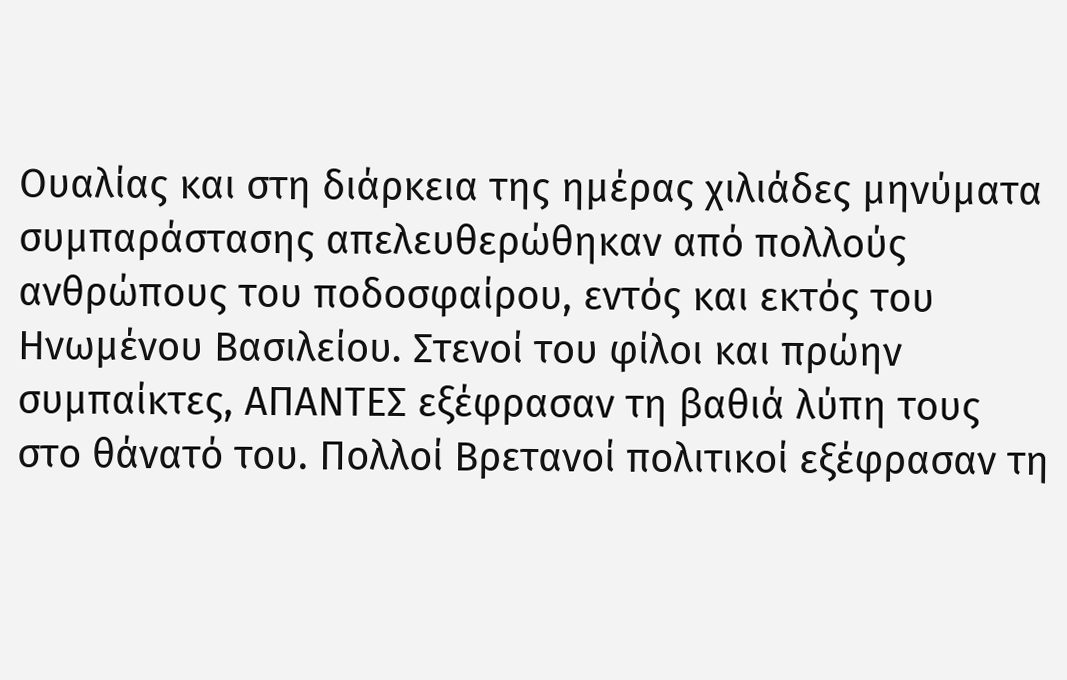Ουαλίας και στη διάρκεια της ημέρας χιλιάδες μηνύματα συμπαράστασης απελευθερώθηκαν από πολλούς ανθρώπους του ποδοσφαίρου, εντός και εκτός του Ηνωμένου Βασιλείου. Στενοί του φίλοι και πρώην συμπαίκτες, ΑΠΑΝΤΕΣ εξέφρασαν τη βαθιά λύπη τους στο θάνατό του. Πολλοί Βρετανοί πολιτικοί εξέφρασαν τη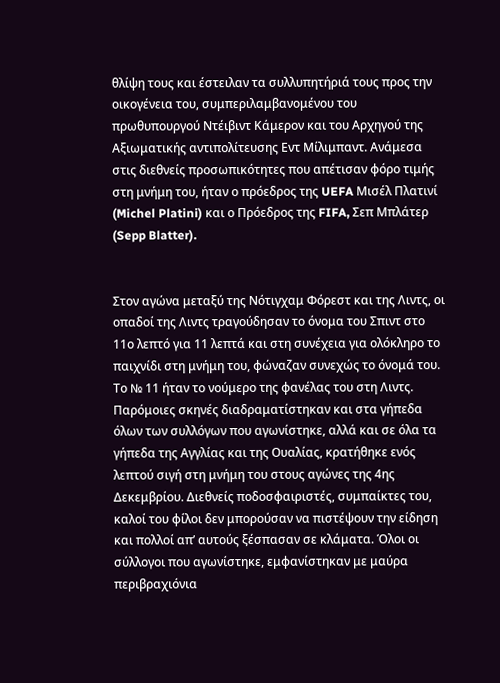θλίψη τους και έστειλαν τα συλλυπητήριά τους προς την οικογένεια του, συμπεριλαμβανομένου του πρωθυπουργού Ντέιβιντ Κάμερον και του Αρχηγού της Αξιωματικής αντιπολίτευσης Εντ Μίλιμπαντ. Ανάμεσα στις διεθνείς προσωπικότητες που απέτισαν φόρο τιμής στη μνήμη του, ήταν ο πρόεδρος της UEFA Μισέλ Πλατινί (Michel Platini) και ο Πρόεδρος της FIFA, Σεπ Μπλάτερ (Sepp Blatter).


Στον αγώνα μεταξύ της Νότιγχαμ Φόρεστ και της Λιντς, οι οπαδοί της Λιντς τραγούδησαν το όνομα του Σπιντ στο 11ο λεπτό για 11 λεπτά και στη συνέχεια για ολόκληρο το παιχνίδι στη μνήμη του, φώναζαν συνεχώς το όνομά του. Το № 11 ήταν το νούμερο της φανέλας του στη Λιντς. Παρόμοιες σκηνές διαδραματίστηκαν και στα γήπεδα όλων των συλλόγων που αγωνίστηκε, αλλά και σε όλα τα γήπεδα της Αγγλίας και της Ουαλίας, κρατήθηκε ενός λεπτού σιγή στη μνήμη του στους αγώνες της 4ης Δεκεμβρίου. Διεθνείς ποδοσφαιριστές, συμπαίκτες του, καλοί του φίλοι δεν μπορούσαν να πιστέψουν την είδηση και πολλοί απ’ αυτούς ξέσπασαν σε κλάματα. Όλοι οι σύλλογοι που αγωνίστηκε, εμφανίστηκαν με μαύρα περιβραχιόνια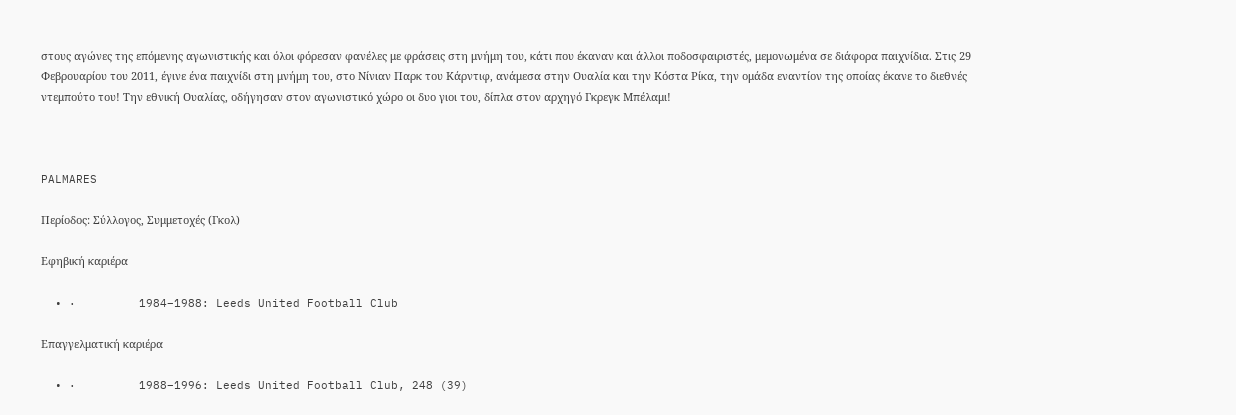στους αγώνες της επόμενης αγωνιστικής και όλοι φόρεσαν φανέλες με φράσεις στη μνήμη του, κάτι που έκαναν και άλλοι ποδοσφαιριστές, μεμονωμένα σε διάφορα παιχνίδια. Στις 29 Φεβρουαρίου του 2011, έγινε ένα παιχνίδι στη μνήμη του, στο Νίνιαν Παρκ του Κάρντιφ, ανάμεσα στην Ουαλία και την Κόστα Ρίκα, την ομάδα εναντίον της οποίας έκανε το διεθνές ντεμπούτο του! Την εθνική Ουαλίας, οδήγησαν στον αγωνιστικό χώρο οι δυο γιοι του, δίπλα στον αρχηγό Γκρεγκ Μπέλαμι!



PALMARES

Περίοδος: Σύλλογος, Συμμετοχές (Γκολ)

Εφηβική καριέρα

  • ·         1984–1988: Leeds United Football Club

Επαγγελματική καριέρα

  • ·         1988–1996: Leeds United Football Club, 248 (39)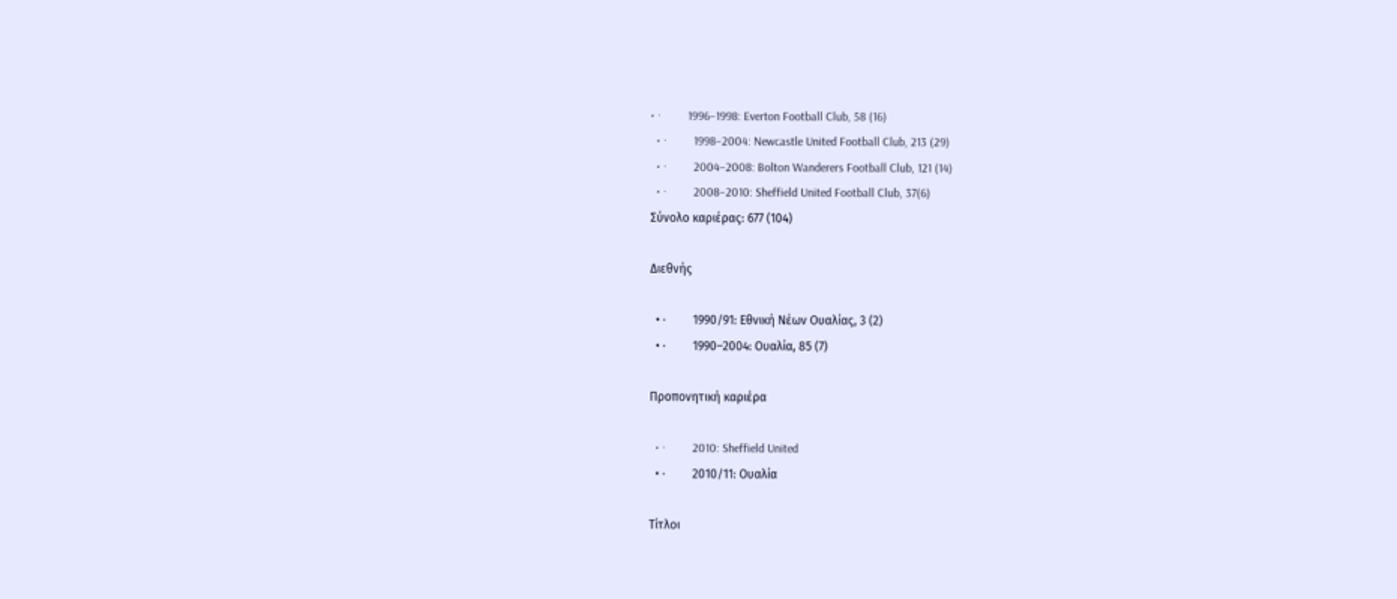• ·         1996–1998: Everton Football Club, 58 (16)
  • ·         1998–2004: Newcastle United Football Club, 213 (29)
  • ·         2004–2008: Bolton Wanderers Football Club, 121 (14)
  • ·         2008–2010: Sheffield United Football Club, 37(6)
Σύνολο καριέρας: 677 (104)

Διεθνής

  • ·         1990/91: Εθνική Νέων Ουαλίας, 3 (2)
  • ·         1990–2004: Ουαλία, 85 (7)

Προπονητική καριέρα

  • ·         2010: Sheffield United
  • ·         2010/11: Ουαλία

Τίτλοι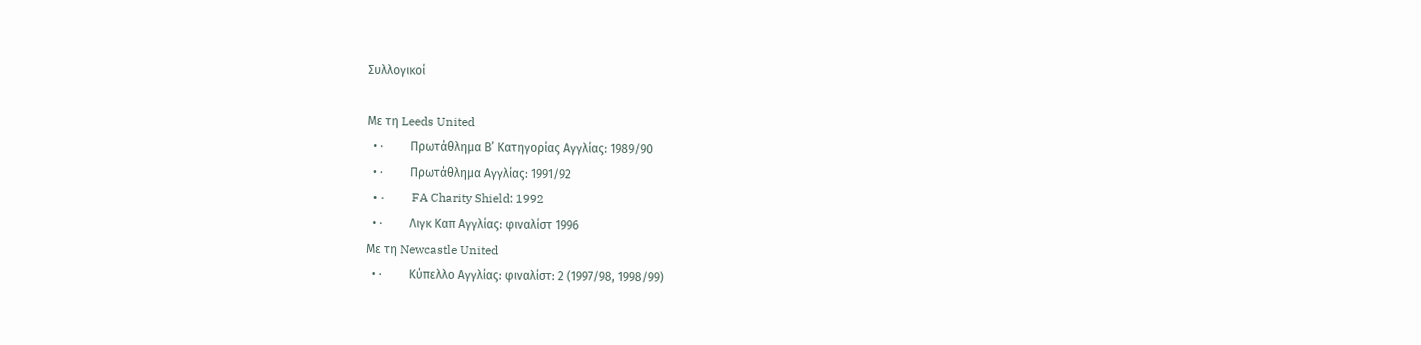Συλλογικοί

Με τη Leeds United
  • ·         Πρωτάθλημα Β’ Κατηγορίας Αγγλίας: 1989/90
  • ·         Πρωτάθλημα Αγγλίας: 1991/92
  • ·         FA Charity Shield: 1992
  • ·         Λιγκ Καπ Αγγλίας: φιναλίστ 1996
Με τη Newcastle United
  • ·         Κύπελλο Αγγλίας: φιναλίστ: 2 (1997/98, 1998/99)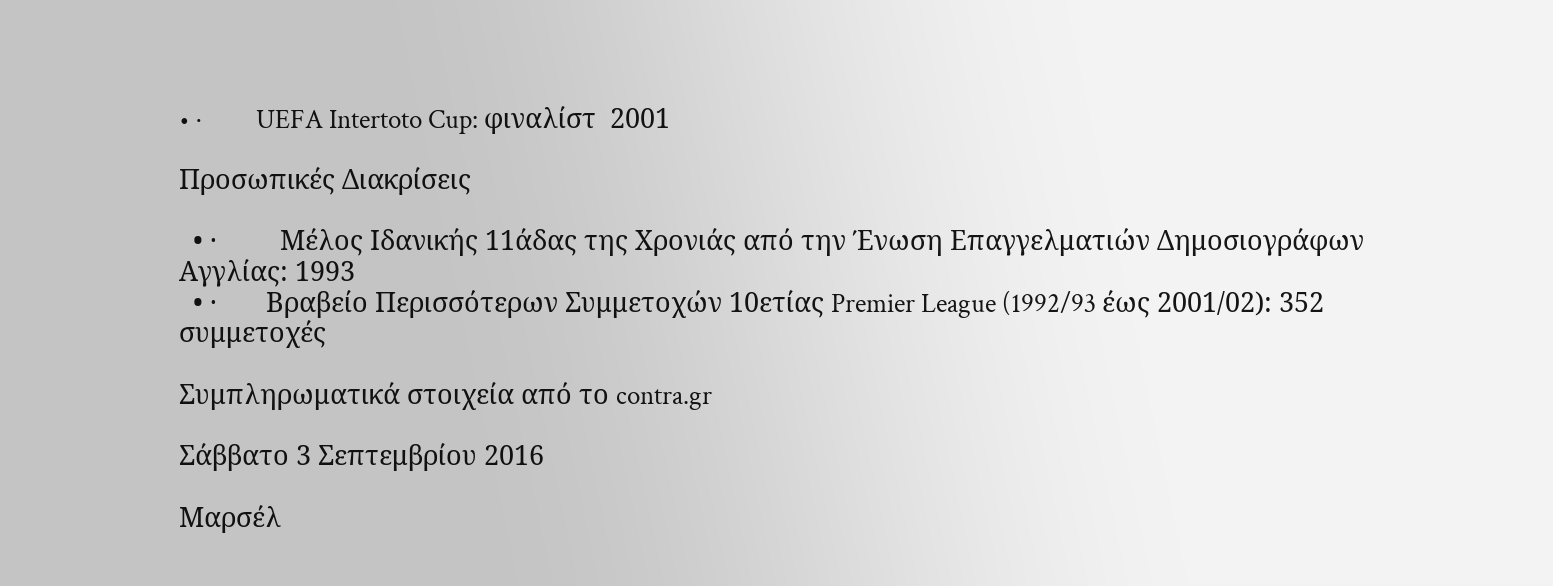• ·         UEFA Intertoto Cup: φιναλίστ  2001

Προσωπικές Διακρίσεις

  • ·         Μέλος Ιδανικής 11άδας της Χρονιάς από την Ένωση Επαγγελματιών Δημοσιογράφων Αγγλίας: 1993
  • ·       Βραβείο Περισσότερων Συμμετοχών 10ετίας Premier League (1992/93 έως 2001/02): 352 συμμετοχές

Συμπληρωματικά στοιχεία από το contra.gr

Σάββατο 3 Σεπτεμβρίου 2016

Μαρσέλ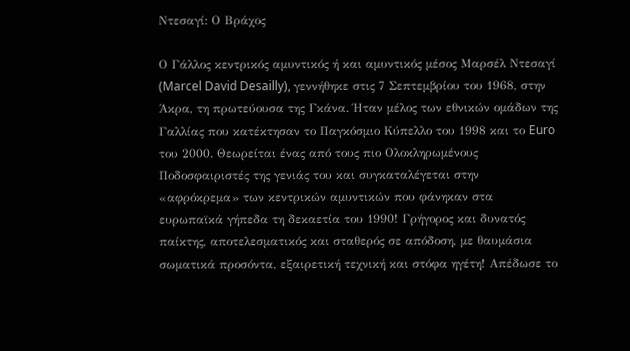Ντεσαγί: Ο Βράχος

Ο Γάλλος κεντρικός αμυντικός ή και αμυντικός μέσος Μαρσέλ Ντεσαγί (Marcel David Desailly), γεννήθηκε στις 7 Σεπτεμβρίου του 1968, στην Άκρα, τη πρωτεύουσα της Γκάνα. Ήταν μέλος των εθνικών ομάδων της Γαλλίας που κατέκτησαν το Παγκόσμιο Κύπελλο του 1998 και το Euro του 2000. Θεωρείται ένας από τους πιο Ολοκληρωμένους Ποδοσφαιριστές της γενιάς του και συγκαταλέγεται στην «αφρόκρεμα» των κεντρικών αμυντικών που φάνηκαν στα ευρωπαϊκά γήπεδα τη δεκαετία του 1990! Γρήγορος και δυνατός παίκτης, αποτελεσματικός και σταθερός σε απόδοση, με θαυμάσια σωματικά προσόντα, εξαιρετική τεχνική και στόφα ηγέτη! Απέδωσε το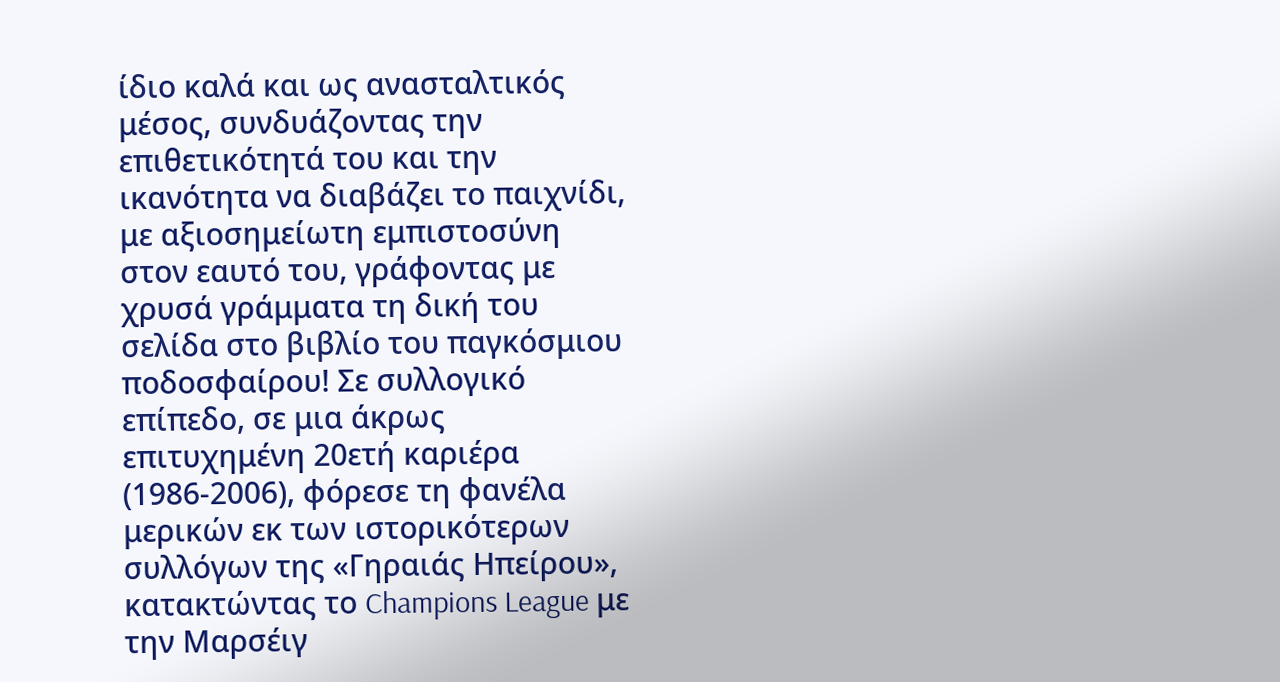ίδιο καλά και ως ανασταλτικός μέσος, συνδυάζοντας την επιθετικότητά του και την ικανότητα να διαβάζει το παιχνίδι, με αξιοσημείωτη εμπιστοσύνη στον εαυτό του, γράφοντας με χρυσά γράμματα τη δική του σελίδα στο βιβλίο του παγκόσμιου ποδοσφαίρου! Σε συλλογικό επίπεδο, σε μια άκρως επιτυχημένη 20ετή καριέρα (1986-2006), φόρεσε τη φανέλα μερικών εκ των ιστορικότερων συλλόγων της «Γηραιάς Ηπείρου», κατακτώντας το Champions League με την Μαρσέιγ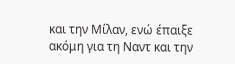και την Μίλαν, ενώ έπαιξε ακόμη για τη Ναντ και την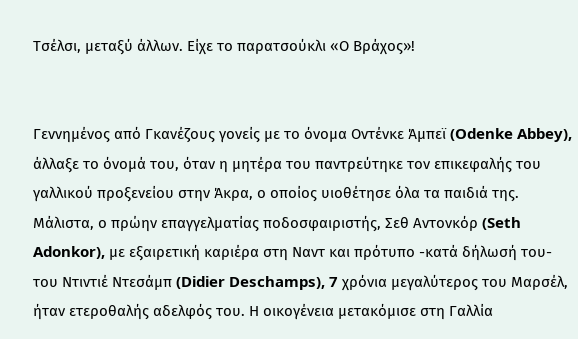Τσέλσι, μεταξύ άλλων. Είχε το παρατσούκλι «Ο Βράχος»!


Γεννημένος από Γκανέζους γονείς με το όνομα Οντένκε Άμπεϊ (Odenke Abbey), άλλαξε το όνομά του, όταν η μητέρα του παντρεύτηκε τον επικεφαλής του γαλλικού προξενείου στην Άκρα, ο οποίος υιοθέτησε όλα τα παιδιά της. Μάλιστα, ο πρώην επαγγελματίας ποδοσφαιριστής, Σεθ Αντονκόρ (Seth Adonkor), με εξαιρετική καριέρα στη Ναντ και πρότυπο -κατά δήλωσή του- του Ντιντιέ Ντεσάμπ (Didier Deschamps), 7 χρόνια μεγαλύτερος του Μαρσέλ, ήταν ετεροθαλής αδελφός του. Η οικογένεια μετακόμισε στη Γαλλία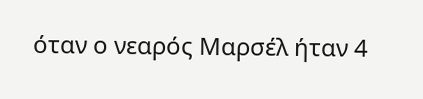όταν ο νεαρός Μαρσέλ ήταν 4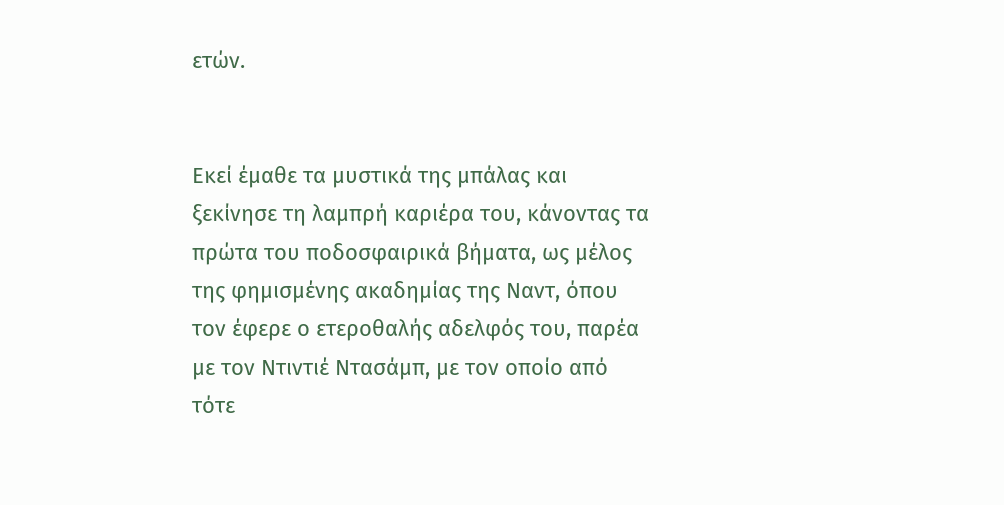ετών.


Εκεί έμαθε τα μυστικά της μπάλας και ξεκίνησε τη λαμπρή καριέρα του, κάνοντας τα πρώτα του ποδοσφαιρικά βήματα, ως μέλος της φημισμένης ακαδημίας της Ναντ, όπου τον έφερε ο ετεροθαλής αδελφός του, παρέα με τον Ντιντιέ Ντασάμπ, με τον οποίο από τότε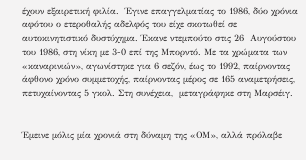έχουν εξαιρετική φιλία.  Έγινε επαγγελματίας το 1986, δύο χρόνια αφότου ο ετεροθαλής αδελφός του είχε σκοτωθεί σε αυτοκινητιστικό δυστύχημα. Έκανε ντεμπούτο στις 26  Αυγούστου του 1986, στη νίκη με 3-0 επί της Μπορντό. Με τα χρώματα των «καναρινιών», αγωνίστηκε για 6 σεζόν, έως το 1992, παίρνοντας άφθονο χρόνο συμμετοχής, παίρνοντας μέρος σε 165 αναμετρήσεις, πετυχαίνοντας 5 γκολ. Στη συνέχεια,  μεταγράφηκε στη Μαρσέιγ.


Έμεινε μόλις μία χρονιά στη δύναμη της «ΟΜ», αλλά πρόλαβε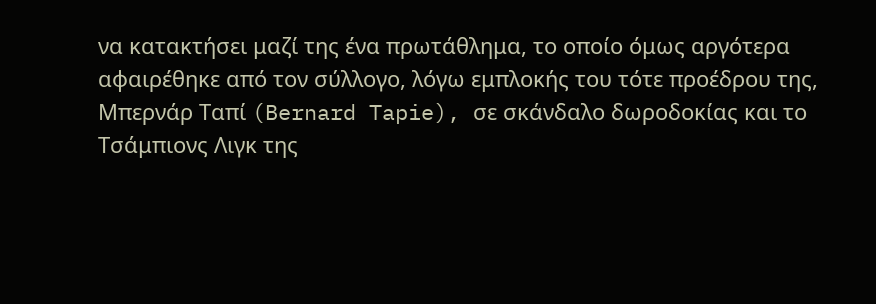να κατακτήσει μαζί της ένα πρωτάθλημα, το οποίο όμως αργότερα αφαιρέθηκε από τον σύλλογο, λόγω εμπλοκής του τότε προέδρου της, Μπερνάρ Ταπί (Bernard Tapie), σε σκάνδαλο δωροδοκίας και το Τσάμπιονς Λιγκ της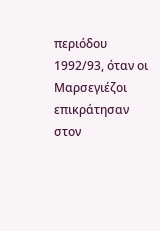περιόδου 1992/93, όταν οι Μαρσεγιέζοι επικράτησαν στον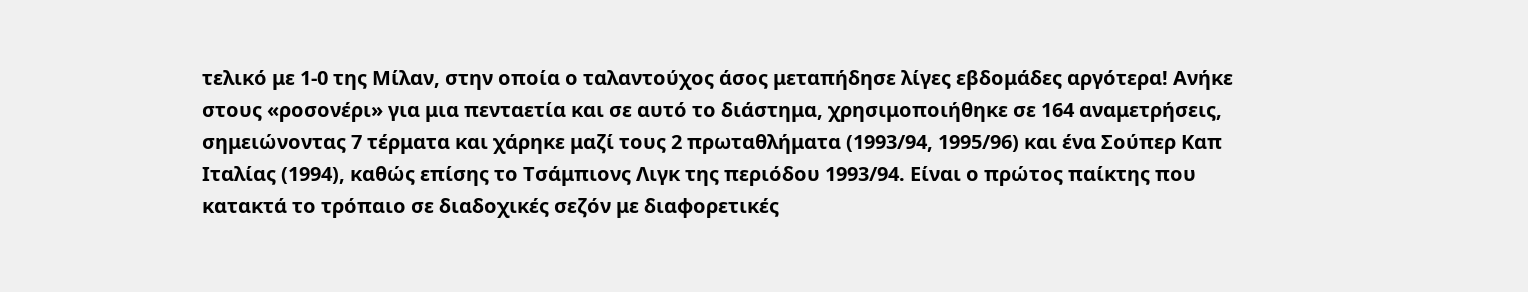τελικό με 1-0 της Μίλαν, στην οποία ο ταλαντούχος άσος μεταπήδησε λίγες εβδομάδες αργότερα! Ανήκε στους «ροσονέρι» για μια πενταετία και σε αυτό το διάστημα, χρησιμοποιήθηκε σε 164 αναμετρήσεις, σημειώνοντας 7 τέρματα και χάρηκε μαζί τους 2 πρωταθλήματα (1993/94, 1995/96) και ένα Σούπερ Καπ Ιταλίας (1994), καθώς επίσης το Τσάμπιονς Λιγκ της περιόδου 1993/94. Eίναι ο πρώτος παίκτης που κατακτά το τρόπαιο σε διαδοχικές σεζόν με διαφορετικές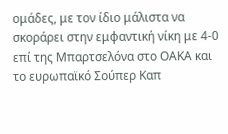ομάδες, με τον ίδιο μάλιστα να σκοράρει στην εμφαντική νίκη με 4-0 επί της Μπαρτσελόνα στο ΟΑΚΑ και το ευρωπαϊκό Σούπερ Καπ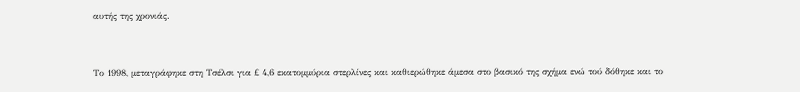αυτής της χρονιάς.


Το 1998, μεταγράφηκε στη Τσέλσι για £ 4,6 εκατομμύρια στερλίνες και καθιερώθηκε άμεσα στο βασικό της σχήμα ενώ τού δόθηκε και το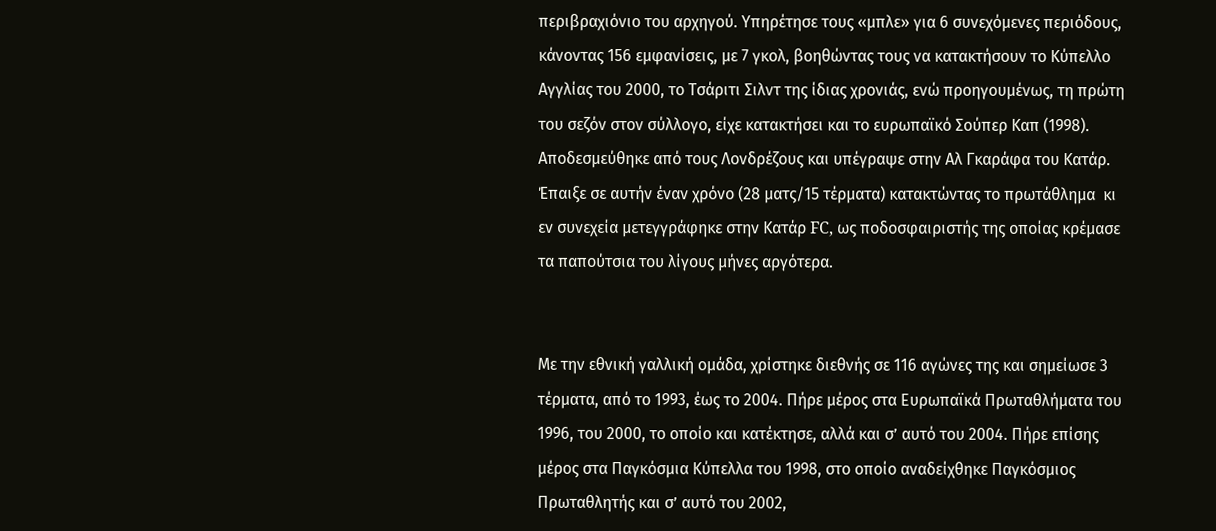περιβραχιόνιο του αρχηγού. Υπηρέτησε τους «μπλε» για 6 συνεχόμενες περιόδους, κάνοντας 156 εμφανίσεις, με 7 γκολ, βοηθώντας τους να κατακτήσουν το Κύπελλο Αγγλίας του 2000, το Τσάριτι Σιλντ της ίδιας χρονιάς, ενώ προηγουμένως, τη πρώτη του σεζόν στον σύλλογο, είχε κατακτήσει και το ευρωπαϊκό Σούπερ Καπ (1998). Αποδεσμεύθηκε από τους Λονδρέζους και υπέγραψε στην Αλ Γκαράφα του Κατάρ. Έπαιξε σε αυτήν έναν χρόνο (28 ματς/15 τέρματα) κατακτώντας το πρωτάθλημα  κι εν συνεχεία μετεγγράφηκε στην Κατάρ FC, ως ποδοσφαιριστής της οποίας κρέμασε τα παπούτσια του λίγους μήνες αργότερα.


Με την εθνική γαλλική ομάδα, χρίστηκε διεθνής σε 116 αγώνες της και σημείωσε 3 τέρματα, από το 1993, έως το 2004. Πήρε μέρος στα Ευρωπαϊκά Πρωταθλήματα του 1996, του 2000, το οποίο και κατέκτησε, αλλά και σ’ αυτό του 2004. Πήρε επίσης μέρος στα Παγκόσμια Κύπελλα του 1998, στο οποίο αναδείχθηκε Παγκόσμιος Πρωταθλητής και σ’ αυτό του 2002,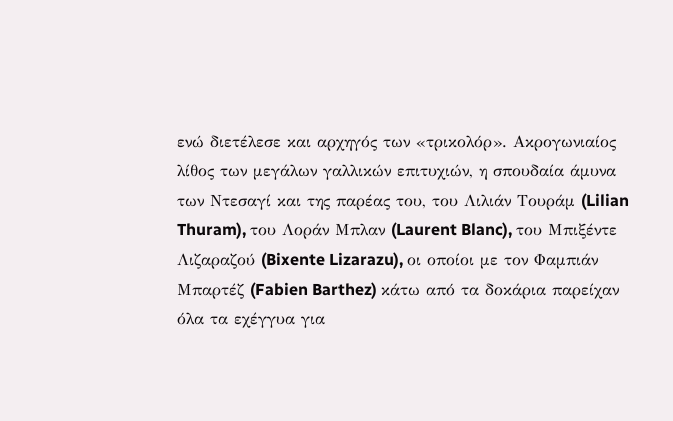ενώ διετέλεσε και αρχηγός των «τρικολόρ». Ακρογωνιαίος λίθος των μεγάλων γαλλικών επιτυχιών, η σπουδαία άμυνα των Ντεσαγί και της παρέας του, του Λιλιάν Τουράμ (Lilian Thuram), του Λοράν Μπλαν (Laurent Blanc), του Μπιξέντε Λιζαραζού (Bixente Lizarazu), οι οποίοι με τον Φαμπιάν Μπαρτέζ (Fabien Barthez) κάτω από τα δοκάρια παρείχαν όλα τα εχέγγυα για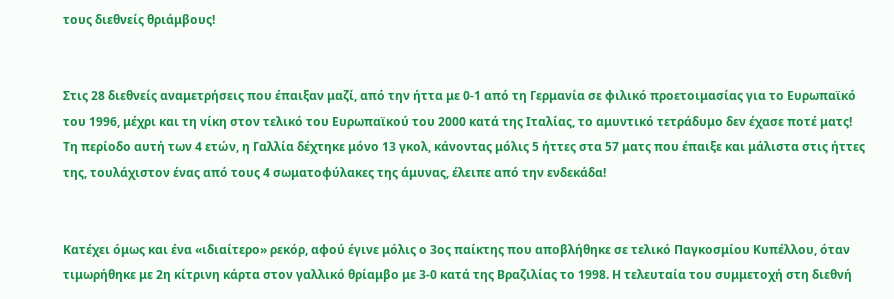τους διεθνείς θριάμβους!


Στις 28 διεθνείς αναμετρήσεις που έπαιξαν μαζί, από την ήττα με 0-1 από τη Γερμανία σε φιλικό προετοιμασίας για το Ευρωπαϊκό του 1996, μέχρι και τη νίκη στον τελικό του Ευρωπαϊκού του 2000 κατά της Ιταλίας, το αμυντικό τετράδυμο δεν έχασε ποτέ ματς! Τη περίοδο αυτή των 4 ετών, η Γαλλία δέχτηκε μόνο 13 γκολ, κάνοντας μόλις 5 ήττες στα 57 ματς που έπαιξε και μάλιστα στις ήττες της, τουλάχιστον ένας από τους 4 σωματοφύλακες της άμυνας, έλειπε από την ενδεκάδα!


Κατέχει όμως και ένα «ιδιαίτερο» ρεκόρ, αφού έγινε μόλις ο 3ος παίκτης που αποβλήθηκε σε τελικό Παγκοσμίου Κυπέλλου, όταν τιμωρήθηκε με 2η κίτρινη κάρτα στον γαλλικό θρίαμβο με 3-0 κατά της Βραζιλίας το 1998. Η τελευταία του συμμετοχή στη διεθνή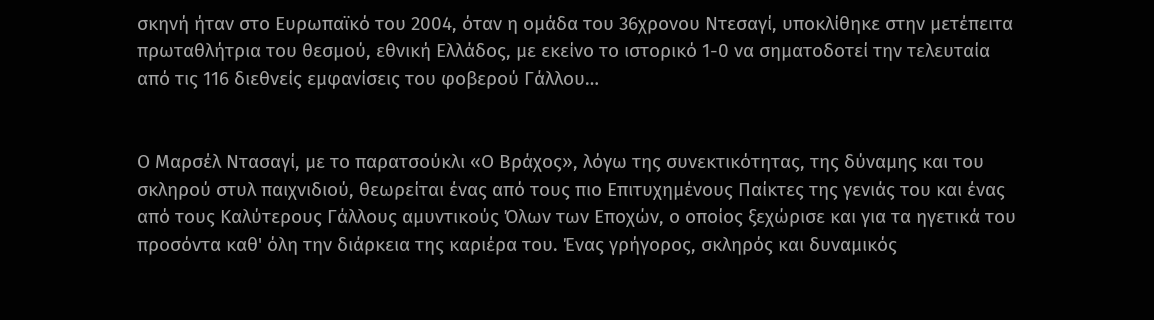σκηνή ήταν στο Ευρωπαϊκό του 2004, όταν η ομάδα του 36χρονου Ντεσαγί, υποκλίθηκε στην μετέπειτα πρωταθλήτρια του θεσμού, εθνική Ελλάδος, με εκείνο το ιστορικό 1-0 να σηματοδοτεί την τελευταία από τις 116 διεθνείς εμφανίσεις του φοβερού Γάλλου…


Ο Μαρσέλ Ντασαγί, με το παρατσούκλι «Ο Βράχος», λόγω της συνεκτικότητας, της δύναμης και του σκληρού στυλ παιχνιδιού, θεωρείται ένας από τους πιο Επιτυχημένους Παίκτες της γενιάς του και ένας από τους Καλύτερους Γάλλους αμυντικούς Όλων των Εποχών, ο οποίος ξεχώρισε και για τα ηγετικά του προσόντα καθ' όλη την διάρκεια της καριέρα του. Ένας γρήγορος, σκληρός και δυναμικός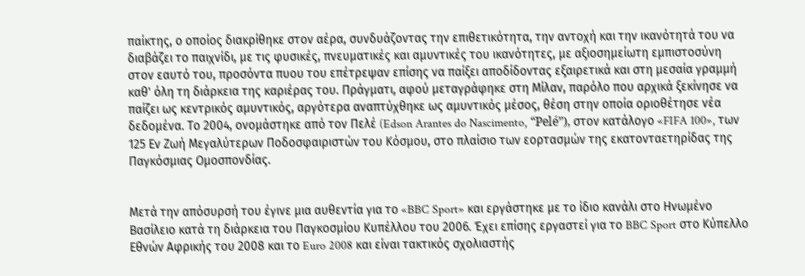παίκτης, ο οποίος διακρίθηκε στον αέρα, συνδυάζοντας την επιθετικότητα, την αντοχή και την ικανότητά του να διαβάζει το παιχνίδι, με τις φυσικές, πνευματικές και αμυντικές του ικανότητες, με αξιοσημείωτη εμπιστοσύνη στον εαυτό του, προσόντα πυου του επέτρεψαν επίσης να παίξει αποδίδοντας εξαιρετικά και στη μεσαία γραμμή καθ' όλη τη διάρκεια της καριέρας του. Πράγματι, αφού μεταγράφηκε στη Μίλαν, παρόλο που αρχικά ξεκίνησε να παίζει ως κεντρικός αμυντικός, αργότερα αναπτύχθηκε ως αμυντικός μέσος, θέση στην οποία οριοθέτησε νέα δεδομένα. Το 2004, ονομάστηκε από τον Πελέ (Edson Arantes do Nascimento, “Pelé”), στον κατάλογο «FIFA 100», των 125 Εν Ζωή Μεγαλύτερων Ποδοσφαιριστών του Κόσμου, στο πλαίσιο των εορτασμών της εκατονταετηρίδας της Παγκόσμιας Ομοσπονδίας.


Μετά την απόσυρσή του έγινε μια αυθεντία για το «BBC Sport» και εργάστηκε με το ίδιο κανάλι στο Ηνωμένο Βασίλειο κατά τη διάρκεια του Παγκοσμίου Κυπέλλου του 2006. Έχει επίσης εργαστεί για το BBC Sport στο Κύπελλο Εθνών Αφρικής του 2008 και το Euro 2008 και είναι τακτικός σχολιαστής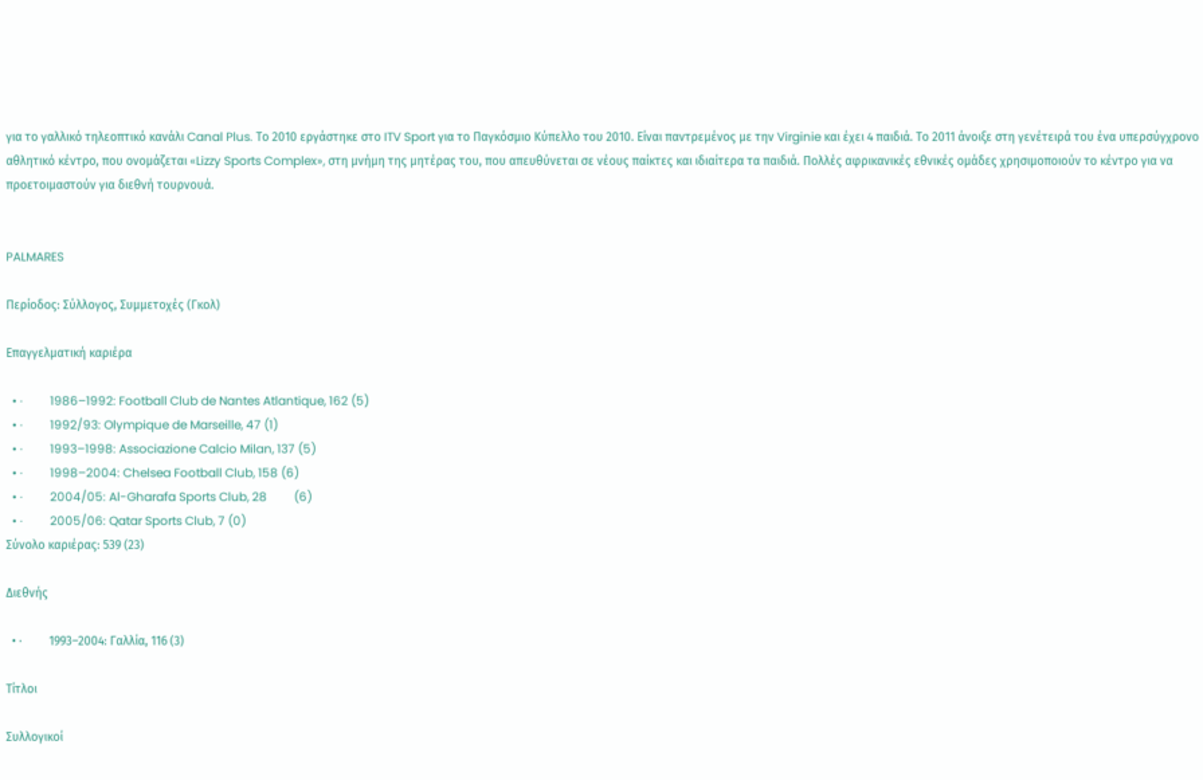για το γαλλικό τηλεοπτικό κανάλι Canal Plus. Το 2010 εργάστηκε στο ITV Sport για το Παγκόσμιο Κύπελλο του 2010. Είναι παντρεμένος με την Virginie και έχει 4 παιδιά. Το 2011 άνοιξε στη γενέτειρά του ένα υπερσύγχρονο αθλητικό κέντρο, που ονομάζεται «Lizzy Sports Complex», στη μνήμη της μητέρας του, που απευθύνεται σε νέους παίκτες και ιδιαίτερα τα παιδιά. Πολλές αφρικανικές εθνικές ομάδες χρησιμοποιούν το κέντρο για να προετοιμαστούν για διεθνή τουρνουά.


PALMARES

Περίοδος: Σύλλογος, Συμμετοχές (Γκολ)

Επαγγελματική καριέρα

  • ·         1986–1992: Football Club de Nantes Atlantique, 162 (5)
  • ·         1992/93: Olympique de Marseille, 47 (1)
  • ·         1993–1998: Associazione Calcio Milan, 137 (5)
  • ·         1998–2004: Chelsea Football Club, 158 (6)
  • ·         2004/05: Al-Gharafa Sports Club, 28         (6)
  • ·         2005/06: Qatar Sports Club, 7 (0)
Σύνολο καριέρας: 539 (23)

Διεθνής

  • ·         1993–2004: Γαλλία, 116 (3)

Τίτλοι

Συλλογικοί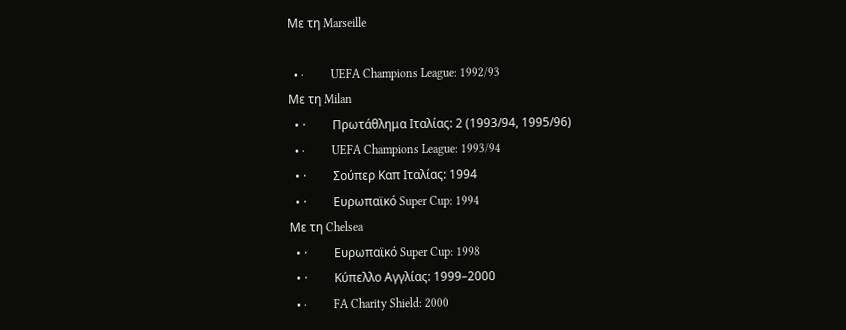Με τη Marseille

  • ·         UEFA Champions League: 1992/93
Με τη Milan
  • ·         Πρωτάθλημα Ιταλίας: 2 (1993/94, 1995/96)
  • ·         UEFA Champions League: 1993/94
  • ·         Σούπερ Καπ Ιταλίας: 1994
  • ·         Ευρωπαϊκό Super Cup: 1994
Με τη Chelsea
  • ·         Ευρωπαϊκό Super Cup: 1998
  • ·         Κύπελλο Αγγλίας: 1999–2000
  • ·         FA Charity Shield: 2000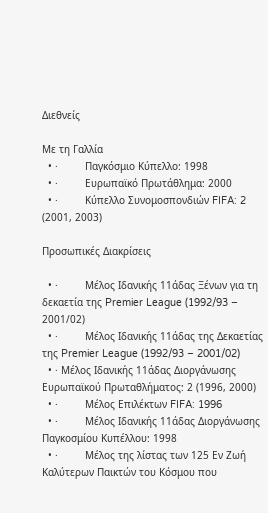Διεθνείς

Με τη Γαλλία
  • ·         Παγκόσμιο Κύπελλο: 1998
  • ·         Ευρωπαϊκό Πρωτάθλημα: 2000
  • ·         Κύπελλο Συνομοσπονδιών FIFA: 2 (2001, 2003)

Προσωπικές Διακρίσεις

  • ·         Μέλος Ιδανικής 11άδας Ξένων για τη δεκαετία της Premier League (1992/93 – 2001/02)
  • ·         Μέλος Ιδανικής 11άδας της Δεκαετίας της Premier League (1992/93 – 2001/02)
  • · Μέλος Ιδανικής 11άδας Διοργάνωσης Ευρωπαϊκού Πρωταθλήματος: 2 (1996, 2000)
  • ·         Μέλος Επιλέκτων FIFA: 1996
  • ·         Μέλος Ιδανικής 11άδας Διοργάνωσης Παγκοσμίου Κυπέλλου: 1998
  • ·         Μέλος της λίστας των 125 Εν Ζωή Καλύτερων Παικτών του Κόσμου που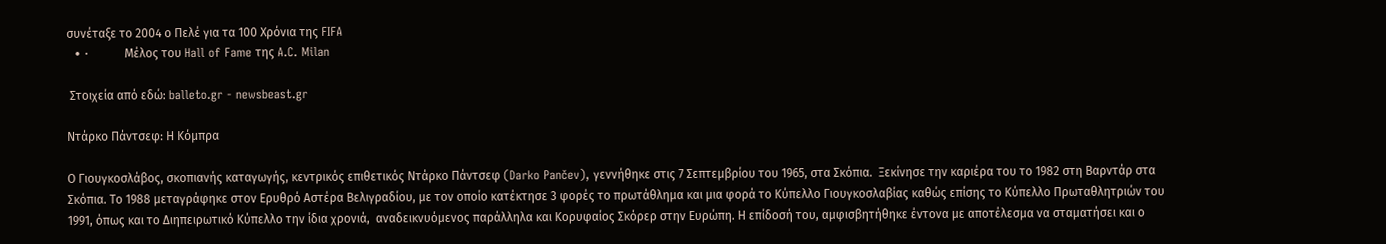συνέταξε το 2004 ο Πελέ για τα 100 Χρόνια της FIFA
  • ·         Mέλος του Hall of Fame της A.C. Milan

 Στοιχεία από εδώ: balleto.gr - newsbeast.gr

Ντάρκο Πάντσεφ: Η Κόμπρα

Ο Γιουγκοσλάβος, σκοπιανής καταγωγής, κεντρικός επιθετικός Ντάρκο Πάντσεφ (Darko Pančev), γεννήθηκε στις 7 Σεπτεμβρίου του 1965, στα Σκόπια.  Ξεκίνησε την καριέρα του το 1982 στη Βαρντάρ στα Σκόπια. Το 1988 μεταγράφηκε στον Ερυθρό Αστέρα Βελιγραδίου, με τον οποίο κατέκτησε 3 φορές το πρωτάθλημα και μια φορά το Κύπελλο Γιουγκοσλαβίας καθώς επίσης το Κύπελλο Πρωταθλητριών του 1991, όπως και το Διηπειρωτικό Κύπελλο την ίδια χρονιά,  αναδεικνυόμενος παράλληλα και Κορυφαίος Σκόρερ στην Ευρώπη. Η επίδοσή του, αμφισβητήθηκε έντονα με αποτέλεσμα να σταματήσει και ο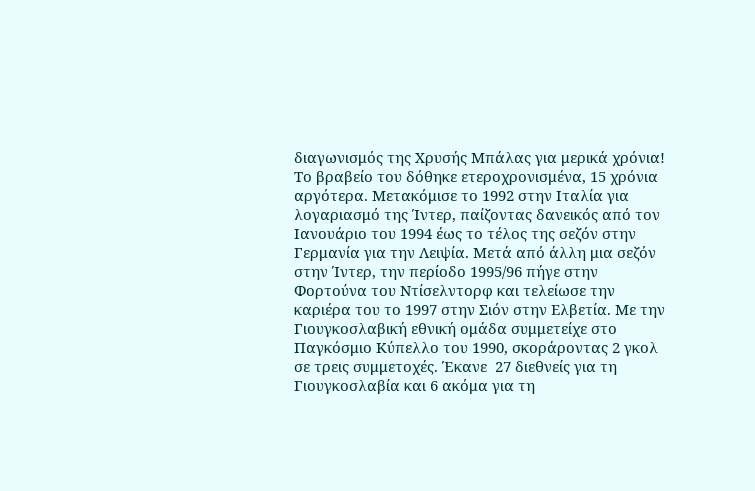διαγωνισμός της Χρυσής Μπάλας για μερικά χρόνια! Το βραβείο του δόθηκε ετεροχρονισμένα, 15 χρόνια αργότερα. Μετακόμισε το 1992 στην Ιταλία για λογαριασμό της Ίντερ, παίζοντας δανεικός από τον Ιανουάριο του 1994 έως το τέλος της σεζόν στην Γερμανία για την Λειψία. Μετά από άλλη μια σεζόν στην Ίντερ, την περίοδο 1995/96 πήγε στην Φορτούνα του Ντίσελντορφ και τελείωσε την καριέρα του το 1997 στην Σιόν στην Ελβετία. Με την Γιουγκοσλαβική εθνική ομάδα συμμετείχε στο Παγκόσμιο Κύπελλο του 1990, σκοράροντας 2 γκολ σε τρεις συμμετοχές. Έκανε  27 διεθνείς για τη Γιουγκοσλαβία και 6 ακόμα για τη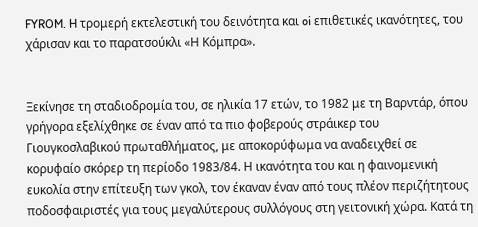FYROM. H τρομερή εκτελεστική του δεινότητα και oi επιθετικές ικανότητες, του χάρισαν και το παρατσούκλι «Η Κόμπρα».


Ξεκίνησε τη σταδιοδρομία του, σε ηλικία 17 ετών, το 1982 με τη Βαρντάρ, όπου γρήγορα εξελίχθηκε σε έναν από τα πιο φοβερούς στράικερ του Γιουγκοσλαβικού πρωταθλήματος, με αποκορύφωμα να αναδειχθεί σε κορυφαίο σκόρερ τη περίοδο 1983/84. Η ικανότητα του και η φαινομενική ευκολία στην επίτευξη των γκολ, τον έκαναν έναν από τους πλέον περιζήτητους ποδοσφαιριστές για τους μεγαλύτερους συλλόγους στη γειτονική χώρα. Κατά τη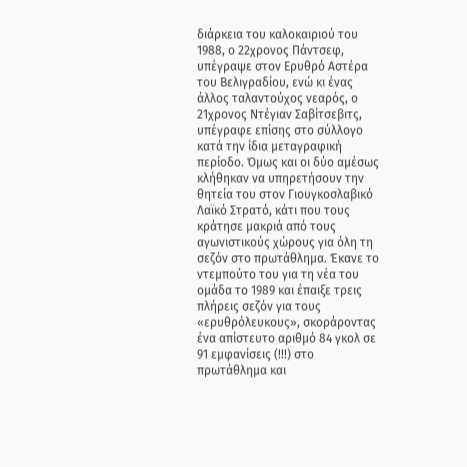διάρκεια του καλοκαιριού του 1988, ο 22χρονος Πάντσεφ, υπέγραψε στον Ερυθρό Αστέρα του Βελιγραδίου, ενώ κι ένας άλλος ταλαντούχος νεαρός, ο 21χρονος Ντέγιαν Σαβίτσεβιτς, υπέγραφε επίσης στο σύλλογο κατά την ίδια μεταγραφική περίοδο. Όμως και οι δύο αμέσως κλήθηκαν να υπηρετήσουν την θητεία του στον Γιουγκοσλαβικό Λαϊκό Στρατό, κάτι που τους κράτησε μακριά από τους αγωνιστικούς χώρους για όλη τη σεζόν στο πρωτάθλημα. Έκανε το ντεμπούτο του για τη νέα του ομάδα το 1989 και έπαιξε τρεις πλήρεις σεζόν για τους «ερυθρόλευκους», σκοράροντας ένα απίστευτο αριθμό 84 γκολ σε 91 εμφανίσεις (!!!) στο πρωτάθλημα και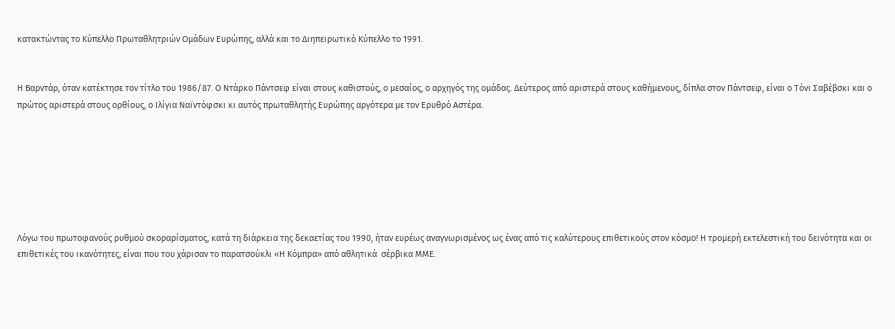κατακτώντας το Κύπελλο Πρωταθλητριών Ομάδων Ευρώπης, αλλά και το Διηπειρωτικό Κύπελλο το 1991.


Η Βαρντάρ, όταν κατέκτησε τον τίτλο του 1986/87. Ο Ντάρκο Πάντσεφ είναι στους καθιστούς, ο μεσαίος, ο αρχηγός της ομάδας. Δεύτερος από αριστερά στους καθήμενους, δίπλα στον Πάντσεφ, είναι ο Τόνι Σαβέβσκι και ο πρώτος αριστερά στους ορθίους, ο Ιλίγια Ναϊντόφσκι κι αυτός πρωταθλητής Ευρώπης αργότερα με τον Ερυθρό Αστέρα.







Λόγω του πρωτοφανούς ρυθμού σκοραρίσματος, κατά τη διάρκεια της δεκαετίας του 1990, ήταν ευρέως αναγνωρισμένος ως ένας από τις καλύτερους επιθετικούς στον κόσμο! Η τρομερή εκτελεστική του δεινότητα και οι επιθετικές του ικανότητες, είναι που του χάρισαν το παρατσούκλι «Η Κόμπρα» από αθλητικά  σέρβικα ΜΜΕ.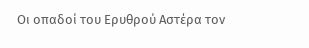Οι οπαδοί του Ερυθρού Αστέρα τον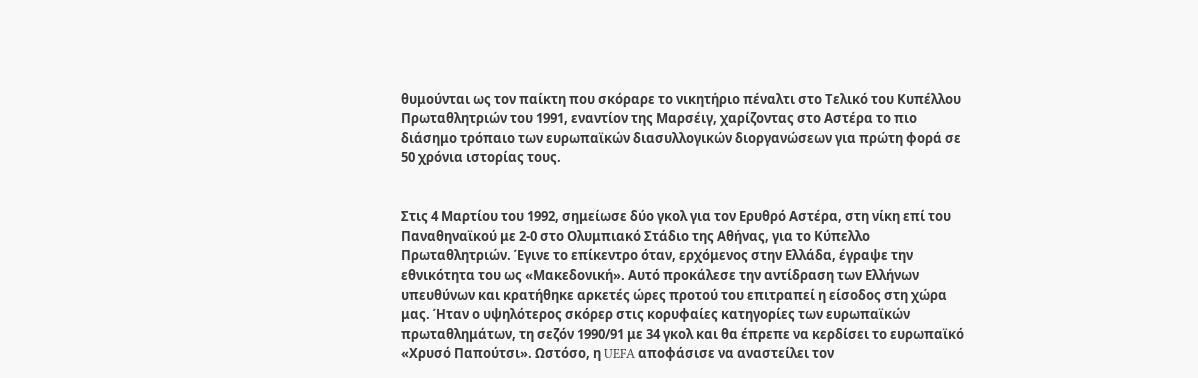θυμούνται ως τον παίκτη που σκόραρε το νικητήριο πέναλτι στο Τελικό του Κυπέλλου Πρωταθλητριών του 1991, εναντίον της Μαρσέιγ, χαρίζοντας στο Αστέρα το πιο διάσημο τρόπαιο των ευρωπαϊκών διασυλλογικών διοργανώσεων για πρώτη φορά σε 50 χρόνια ιστορίας τους.


Στις 4 Μαρτίου του 1992, σημείωσε δύο γκολ για τον Ερυθρό Αστέρα, στη νίκη επί του Παναθηναϊκού με 2-0 στο Ολυμπιακό Στάδιο της Αθήνας, για το Κύπελλο Πρωταθλητριών. Έγινε το επίκεντρο όταν, ερχόμενος στην Ελλάδα, έγραψε την εθνικότητα του ως «Μακεδονική». Αυτό προκάλεσε την αντίδραση των Ελλήνων υπευθύνων και κρατήθηκε αρκετές ώρες προτού του επιτραπεί η είσοδος στη χώρα μας. Ήταν ο υψηλότερος σκόρερ στις κορυφαίες κατηγορίες των ευρωπαϊκών πρωταθλημάτων, τη σεζόν 1990/91 με 34 γκολ και θα έπρεπε να κερδίσει το ευρωπαϊκό «Χρυσό Παπούτσι». Ωστόσο, η UEFA αποφάσισε να αναστείλει τον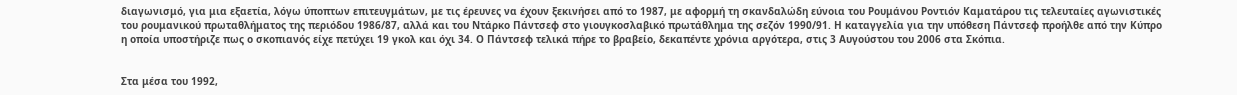διαγωνισμό, για μια εξαετία, λόγω ύποπτων επιτευγμάτων, με τις έρευνες να έχουν ξεκινήσει από το 1987, με αφορμή τη σκανδαλώδη εύνοια του Ρουμάνου Ροντιόν Καματάρου τις τελευταίες αγωνιστικές του ρουμανικού πρωταθλήματος της περιόδου 1986/87, αλλά και του Ντάρκο Πάντσεφ στο γιουγκοσλαβικό πρωτάθλημα της σεζόν 1990/91. Η καταγγελία για την υπόθεση Πάντσεφ προήλθε από την Κύπρο η οποία υποστήριζε πως ο σκοπιανός είχε πετύχει 19 γκολ και όχι 34. Ο Πάντσεφ τελικά πήρε το βραβείο, δεκαπέντε χρόνια αργότερα, στις 3 Αυγούστου του 2006 στα Σκόπια.


Στα μέσα του 1992,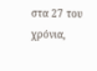στα 27 του χρόνια,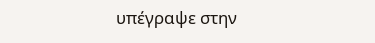υπέγραψε στην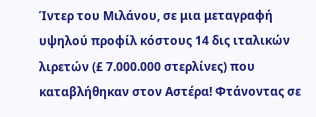Ίντερ του Μιλάνου, σε μια μεταγραφή υψηλού προφίλ κόστους 14 δις ιταλικών λιρετών (£ 7.000.000 στερλίνες) που καταβλήθηκαν στον Αστέρα! Φτάνοντας σε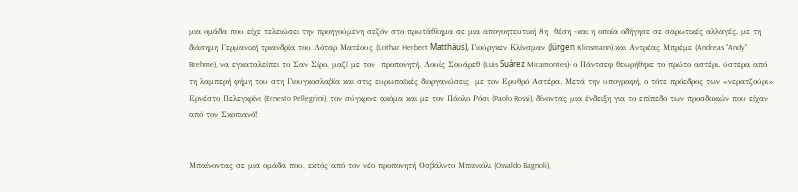μια ομάδα που είχε τελειώσει την προηγούμενη σεζόν στο πρωτάθλημα σε μια απογοητευτική 8η  θέση -και η οποία οδήγησε σε σαρωτικές αλλαγές, με τη διάσημη Γερμανική τριανδρία του Λόταρ Ματέους (Lothar Herbert Matthäus), Γιούργκεν Κλίνσμαν (Jürgen Klinsmann) και Αντρέας Μπρέμε (Andreas "Andy" Brehme), να εγκαταλείπει το Σαν Σίρο, μαζί με τον  προπονητή, Λουίς Σουάρεθ (Luis Suárez Miramontes)- ο Πάντσεφ θεωρήθηκε το πρώτο αστέρι, ύστερα από τη λαμπερή φήμη του στη Γιουγκοσλαβία και στις ευρωπαϊκές διοργανώσεις  με τον Ερυθρό Αστέρα. Μετά την υπογραφή, ο τότε πρόεδρος των «νερατζούρι» Ερνέστο Πελεγκρίνι (Ernesto Pellegrini), τον σύγκρινε ακόμα και με τον Πάολο Ρόσι (Paolo Rossi), δίνοντας μια ένδειξη για το επίπεδο των προσδοκιών που είχαν από τον Σκοπιανό!


Μπαίνοντας σε μια ομάδα που, εκτός από τον νέο προπονητή Οσβάλντο Μπανιόλι (Osvaldo Bagnoli),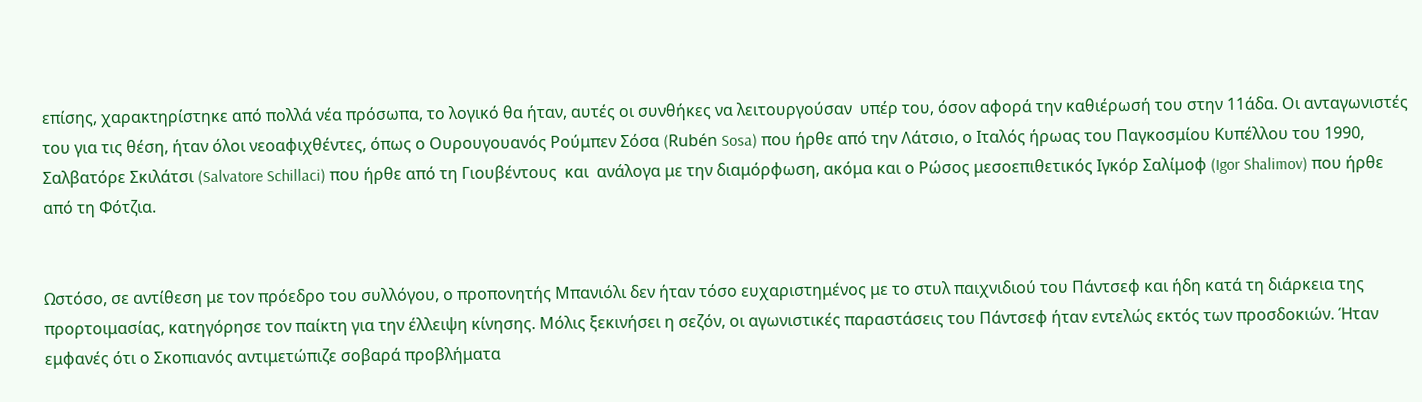επίσης, χαρακτηρίστηκε από πολλά νέα πρόσωπα, το λογικό θα ήταν, αυτές οι συνθήκες να λειτουργούσαν  υπέρ του, όσον αφορά την καθιέρωσή του στην 11άδα. Οι ανταγωνιστές του για τις θέση, ήταν όλοι νεοαφιχθέντες, όπως ο Ουρουγουανός Ρούμπεν Σόσα (Rubén Sosa) που ήρθε από την Λάτσιο, ο Ιταλός ήρωας του Παγκοσμίου Κυπέλλου του 1990, Σαλβατόρε Σκιλάτσι (Salvatore Schillaci) που ήρθε από τη Γιουβέντους  και  ανάλογα με την διαμόρφωση, ακόμα και ο Ρώσος μεσοεπιθετικός Ιγκόρ Σαλίμοφ (Igor Shalimov) που ήρθε από τη Φότζια.


Ωστόσο, σε αντίθεση με τον πρόεδρο του συλλόγου, ο προπονητής Μπανιόλι δεν ήταν τόσο ευχαριστημένος με το στυλ παιχνιδιού του Πάντσεφ και ήδη κατά τη διάρκεια της προρτοιμασίας, κατηγόρησε τον παίκτη για την έλλειψη κίνησης. Μόλις ξεκινήσει η σεζόν, οι αγωνιστικές παραστάσεις του Πάντσεφ ήταν εντελώς εκτός των προσδοκιών. Ήταν εμφανές ότι ο Σκοπιανός αντιμετώπιζε σοβαρά προβλήματα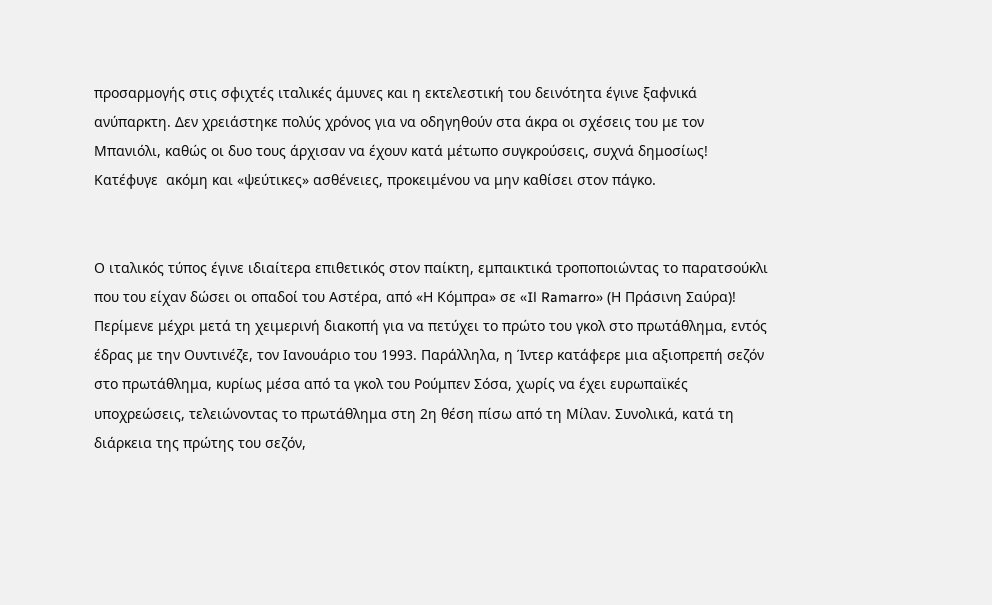προσαρμογής στις σφιχτές ιταλικές άμυνες και η εκτελεστική του δεινότητα έγινε ξαφνικά ανύπαρκτη. Δεν χρειάστηκε πολύς χρόνος για να οδηγηθούν στα άκρα οι σχέσεις του με τον Μπανιόλι, καθώς οι δυο τους άρχισαν να έχουν κατά μέτωπο συγκρούσεις, συχνά δημοσίως! Κατέφυγε  ακόμη και «ψεύτικες» ασθένειες, προκειμένου να μην καθίσει στον πάγκο.


Ο ιταλικός τύπος έγινε ιδιαίτερα επιθετικός στον παίκτη, εμπαικτικά τροποποιώντας το παρατσούκλι που του είχαν δώσει οι οπαδοί του Αστέρα, από «Η Κόμπρα» σε «Il Ramarro» (Η Πράσινη Σαύρα)! Περίμενε μέχρι μετά τη χειμερινή διακοπή για να πετύχει το πρώτο του γκολ στο πρωτάθλημα, εντός έδρας με την Ουντινέζε, τον Ιανουάριο του 1993. Παράλληλα, η Ίντερ κατάφερε μια αξιοπρεπή σεζόν στο πρωτάθλημα, κυρίως μέσα από τα γκολ του Ρούμπεν Σόσα, χωρίς να έχει ευρωπαϊκές υποχρεώσεις, τελειώνοντας το πρωτάθλημα στη 2η θέση πίσω από τη Μίλαν. Συνολικά, κατά τη διάρκεια της πρώτης του σεζόν,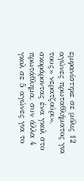εμφανίστηκε σε μόλις 12 αγώνες πρωταθλήματος για τους» νερατζούρι», σκοράροντας ένα γκολ στο πρωτάθλημα, συν άλλα 4 γκολ σε 5 αγώνες για το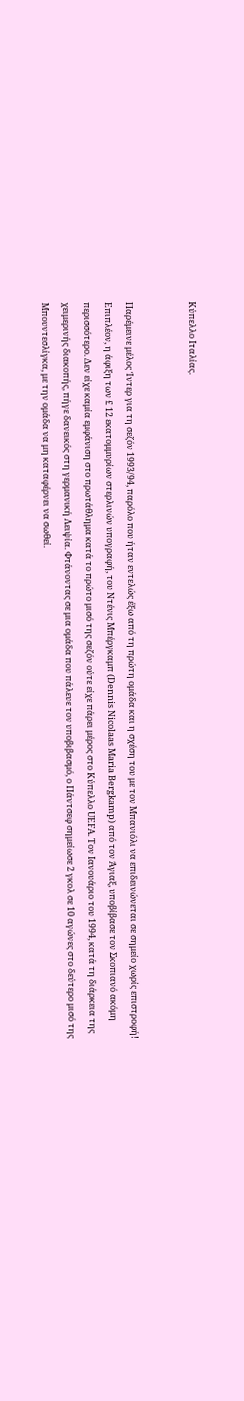Κύπελλο Ιταλίας.


Παρέμεινε μέλος Ίντερ για τη σεζόν 1993/94, παρόλο που ήταν εντελώς έξω από τη πρώτη ομάδα και η σχέση του με τον Μπανιόλι να επιδεινώνεται σε σημείο χωρίς επιστροφή! Επιπλέον, η άφιξη των £ 12 εκατομμυρίων στερλινών υπογραφή, του Ντένις Μπέργκαμπ (Dennis Nicolaas Maria Bergkamp) από τον Άγιαξ, υποβίβασε τον Σκοπιανό ακόμη περισσότερο. Δεν είχε καμία εμφάνιση στο πρωτάθλημα κατά το πρώτο μισό της σεζόν ούτε είχε πάρει μέρος στο Κύπελλο UEFA. Τον Ιανουάριο του 1994, κατά τη διάρκεια της χειμερινής διακοπής, πήγε δανεικός στη γερμανική Λειψία. Φτάνοντας σε μια ομάδα που πάλευε τον υποβιβασμό, ο Πάντσεφ σημείωσε 2 γκολ σε 10 αγώνες στο δεύτερο μισό της Μπουντεσλίγκα, με την ομάδα να μη καταφέρνει να σωθεί.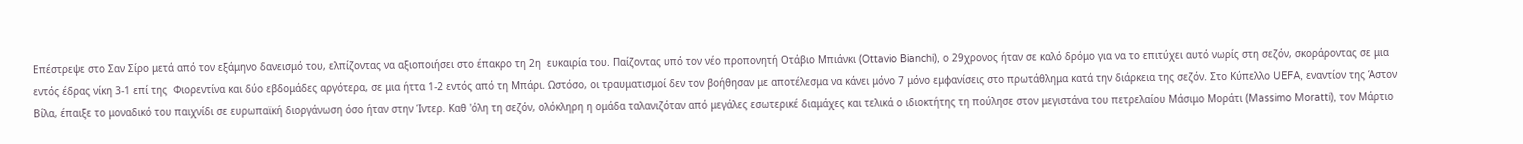Επέστρεψε στο Σαν Σίρο μετά από τον εξάμηνο δανεισμό του, ελπίζοντας να αξιοποιήσει στο έπακρο τη 2η  ευκαιρία του. Παίζοντας υπό τον νέο προπονητή Οτάβιο Μπιάνκι (Ottavio Bianchi), ο 29χρονος ήταν σε καλό δρόμο για να το επιτύχει αυτό νωρίς στη σεζόν, σκοράροντας σε μια εντός έδρας νίκη 3-1 επί της  Φιορεντίνα και δύο εβδομάδες αργότερα, σε μια ήττα 1-2 εντός από τη Μπάρι. Ωστόσο, οι τραυματισμοί δεν τον βοήθησαν με αποτέλεσμα να κάνει μόνο 7 μόνο εμφανίσεις στο πρωτάθλημα κατά την διάρκεια της σεζόν. Στο Κύπελλο UEFA, εναντίον της Άστον Βίλα, έπαιξε το μοναδικό του παιχνίδι σε ευρωπαϊκή διοργάνωση όσο ήταν στην Ίντερ. Καθ 'όλη τη σεζόν, ολόκληρη η ομάδα ταλανιζόταν από μεγάλες εσωτερικέ διαμάχες και τελικά ο ιδιοκτήτης τη πούλησε στον μεγιστάνα του πετρελαίου Μάσιμο Μοράτι (Massimo Moratti), τον Μάρτιο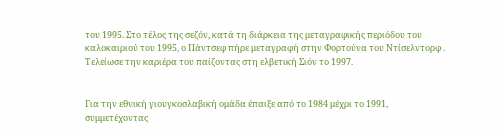του 1995. Στο τέλος της σεζόν, κατά τη διάρκεια της μεταγραφικής περιόδου του καλοκαιριού του 1995, ο Πάντσεφ πήρε μεταγραφή στην Φορτούνα του Ντίσελντορφ . Τελείωσε την καριέρα του παίζοντας στη ελβετική Σιόν το 1997.


Για την εθνική γιουγκοσλαβική ομάδα έπαιξε από το 1984 μέχρι το 1991, συμμετέχοντας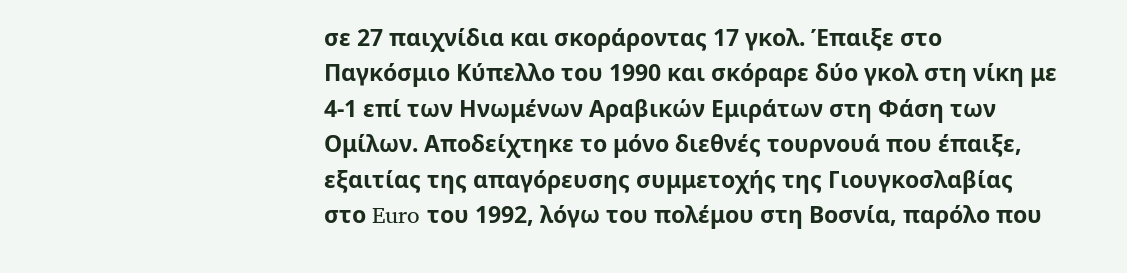σε 27 παιχνίδια και σκοράροντας 17 γκολ. Έπαιξε στο Παγκόσμιο Κύπελλο του 1990 και σκόραρε δύο γκολ στη νίκη με 4-1 επί των Ηνωμένων Αραβικών Εμιράτων στη Φάση των Ομίλων. Αποδείχτηκε το μόνο διεθνές τουρνουά που έπαιξε, εξαιτίας της απαγόρευσης συμμετοχής της Γιουγκοσλαβίας στο Euro του 1992, λόγω του πολέμου στη Βοσνία, παρόλο που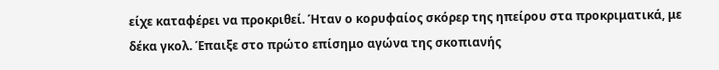είχε καταφέρει να προκριθεί. Ήταν ο κορυφαίος σκόρερ της ηπείρου στα προκριματικά, με δέκα γκολ. Έπαιξε στο πρώτο επίσημο αγώνα της σκοπιανής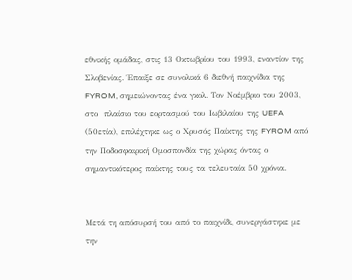εθνικής ομάδας, στις 13 Οκτωβρίου του 1993, εναντίον της Σλοβενίας. Έπαιξε σε συνολικά 6 διεθνή παιχνίδια της FYROM, σημειώνοντας ένα γκολ. Τον Νοέμβριο του 2003, στο  πλαίσιο του εορτασμού του Ιωβιλαίου της UEFA (50ετία), επιλέχτηκε ως ο Χρυσός Παίκτης της FYROM από την Ποδοσφαιρική Ομοσπονδία της χώρας όντας ο σημαντικότερος παίκτης τους τα τελευταία 50 χρόνια.


Μετά τη απόσυρσή του από το παιχνίδι, συνεργάστηκε με την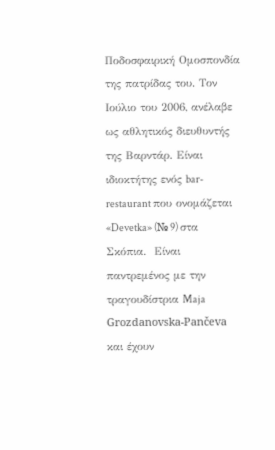Ποδοσφαιρική Ομοσπονδία της πατρίδας του. Τον Ιούλιο του 2006, ανέλαβε ως αθλητικός διευθυντής της Βαρντάρ. Είναι ιδιοκτήτης ενός bar-restaurant που ονομάζεται «Devetka» (№ 9) στα Σκόπια.  Είναι παντρεμένος με την τραγουδίστρια Maja Grozdanovska-Pančeva και έχουν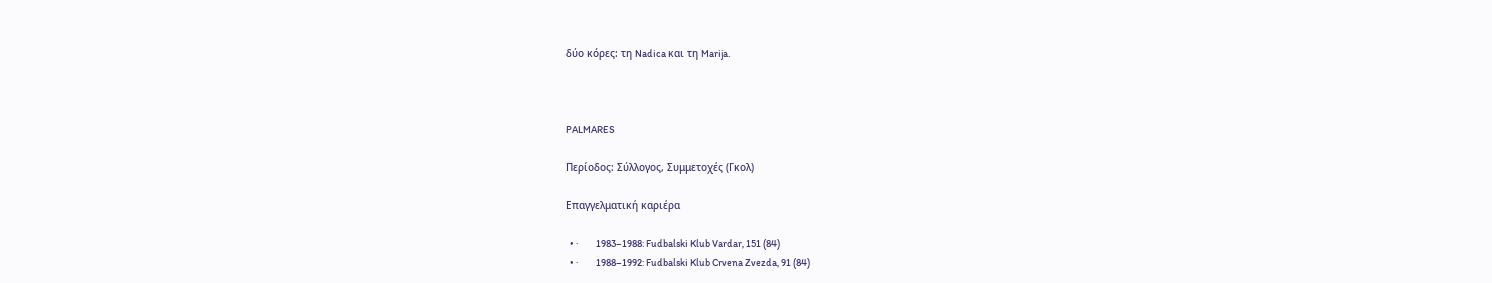δύο κόρες: τη Nadica και τη Marija.



PALMARES

Περίοδος: Σύλλογος, Συμμετοχές (Γκολ)

Επαγγελματική καριέρα

  • ·         1983–1988: Fudbalski Klub Vardar, 151 (84)
  • ·         1988–1992: Fudbalski Klub Crvena Zvezda, 91 (84)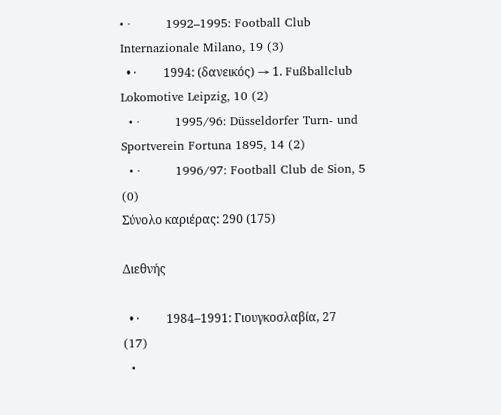• ·         1992–1995: Football Club Internazionale Milano, 19 (3)
  • ·         1994: (δανεικός) → 1. Fußballclub Lokomotive Leipzig, 10 (2)
  • ·         1995/96: Düsseldorfer Turn- und Sportverein Fortuna 1895, 14 (2)
  • ·         1996/97: Football Club de Sion, 5 (0)
Σύνολο καριέρας: 290 (175)

Διεθνής

  • ·         1984–1991: Γιουγκοσλαβία, 27 (17)
  •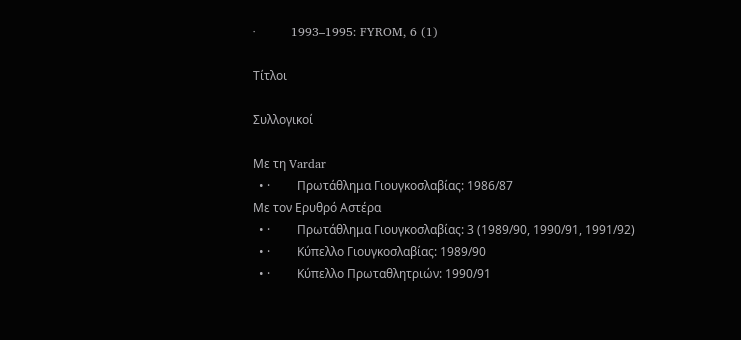·         1993–1995: FYROM, 6 (1)

Τίτλοι

Συλλογικοί

Με τη Vardar
  • ·         Πρωτάθλημα Γιουγκοσλαβίας: 1986/87
Με τον Ερυθρό Αστέρα
  • ·         Πρωτάθλημα Γιουγκοσλαβίας: 3 (1989/90, 1990/91, 1991/92)
  • ·         Κύπελλο Γιουγκοσλαβίας: 1989/90
  • ·         Κύπελλο Πρωταθλητριών: 1990/91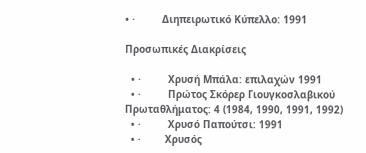• ·         Διηπειρωτικό Κύπελλο: 1991

Προσωπικές Διακρίσεις

  • ·         Χρυσή Μπάλα: επιλαχών 1991
  • ·         Πρώτος Σκόρερ Γιουγκοσλαβικού Πρωταθλήματος: 4 (1984, 1990, 1991, 1992)
  • ·         Χρυσό Παπούτσι: 1991
  • ·        Χρυσός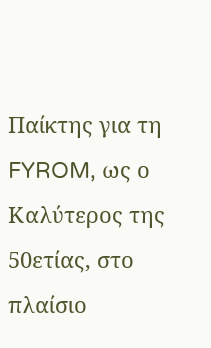Παίκτης για τη FYROM, ως ο Καλύτερος της 50ετίας, στο πλαίσιο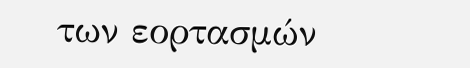των εορτασμών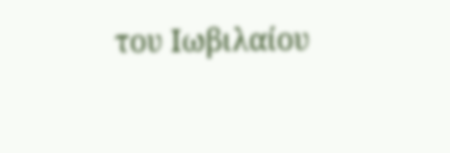του Ιωβιλαίου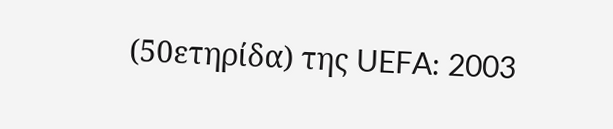(50ετηρίδα) της UEFA: 2003